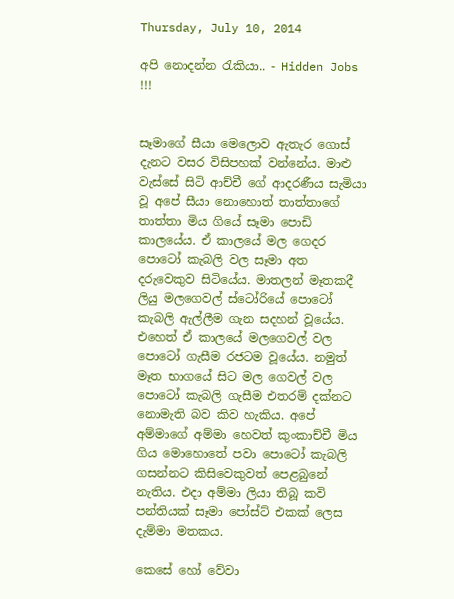Thursday, July 10, 2014

අපි නොදන්න රැකියා.. - Hidden Jobs !!!


සෑමාගේ සීයා මෙලොව ඇතැර ගොස් දැනට වසර විසිපහක් වන්නේය. මාළු වැස්සේ සිටි ආච්චී ගේ ආදරණීය සැමියා වූ අපේ සීයා නොහොත් තාත්තාගේ තාත්තා මිය ගියේ සෑමා පොඩි කාලයේය. ඒ කාලයේ මල ගෙදර පොටෝ කැබලි වල සෑමා අත දරුවෙකුව සිටියේය. මාතලන් මෑතකදී ලියු මලගෙවල් ස්ටෝරියේ පොටෝ කැබලි ඇල්ලීම ගැන සදහන් වූයේය. එහෙත් ඒ කාලයේ මලගෙවල් වල පොටෝ ගැසීම රජටම වූයේය. නමුත් මෑත භාගයේ සිට මල ගෙවල් වල පොටෝ කැබලි ගැසීම එතරම් දක්නට නොමැති බව කිව හැකිය. අපේ අම්මාගේ අම්මා හෙවත් කුංකාච්චී මිය ගිය මොහොතේ පවා පොටෝ කැබලි ගසන්නට කිසිවෙකුවත් පෙළබුනේ නැතිය. එදා අම්මා ලියා තිබූ කවි පන්තියක් සෑමා පෝස්ට් එකක් ලෙස දැම්මා මතකය.

කෙසේ හෝ වේවා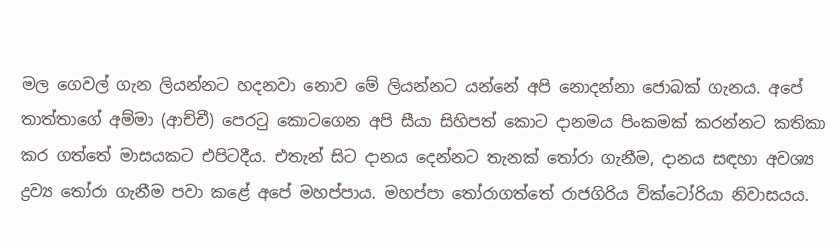මල ගෙවල් ගැන ලියන්නට හදනවා නොව මේ ලියන්නට යන්නේ අපි නොදන්නා ජොබක් ගැනය. අපේ තාත්තාගේ අම්මා (ආච්චී) පෙරටු කොටගෙන අපි සීයා සිහිපත් කොට දානමය පිංකමක් කරන්නට කතිකා කර ගත්තේ මාසයකට එපිටදීය. එතැන් සිට දානය දෙන්නට තැනක් තෝරා ගැනීම, දානය සඳහා අවශ්‍ය ද්‍රව්‍ය තෝරා ගැනීම පවා කළේ අපේ මහප්පාය. මහප්පා තෝරාගත්තේ රාජගිරිය වික්ටෝරියා නිවාසයය.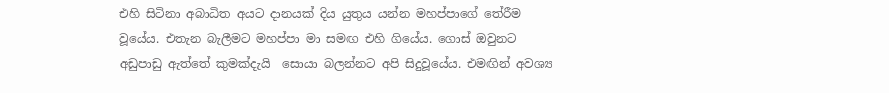එහි සිටිනා අබාධිත අයට දානයක් දිය යුතුය යන්න මහප්පාගේ තේරීම වූයේය. එතැන බැලීමට මහප්පා මා සමඟ එහි ගියේය. ගොස් ඔවුනට අඩුපාඩු ඇත්තේ කුමක්දැයි  සොයා බලන්නට අපි සිදුවූයේය. එමඟින් අවශ්‍ය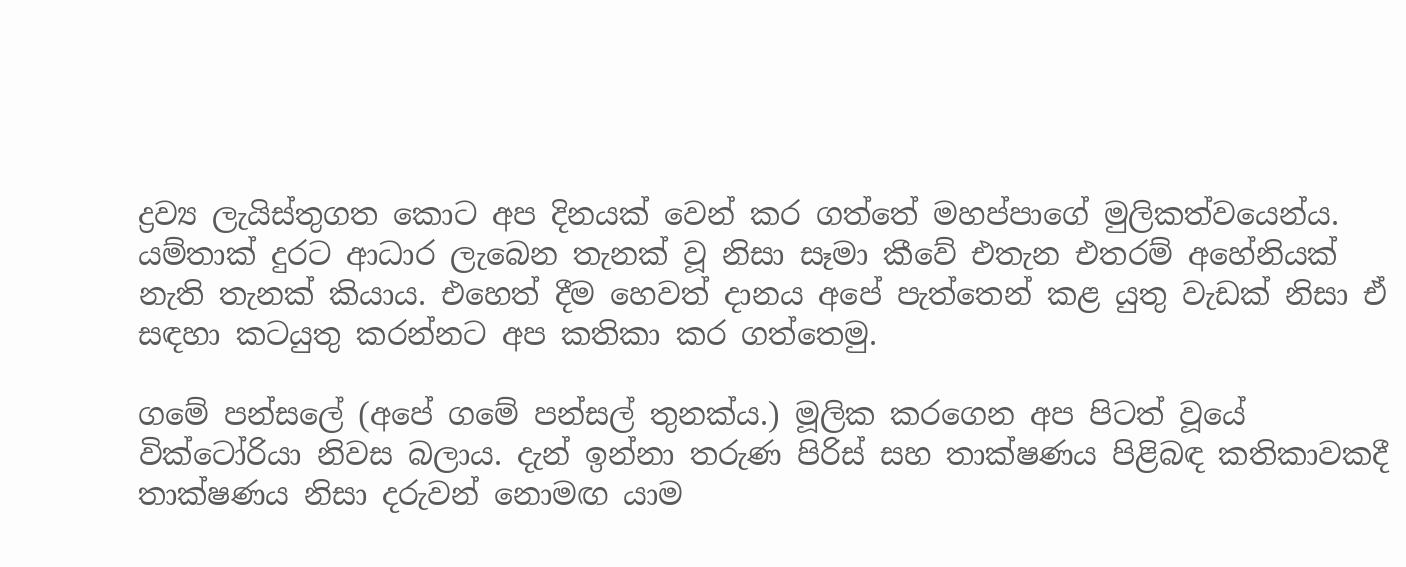ද්‍රව්‍ය ලැයිස්තුගත කොට අප දිනයක් වෙන් කර ගත්තේ මහප්පාගේ මුලිකත්වයෙන්ය. යම්තාක් දුරට ආධාර ලැබෙන තැනක් වූ නිසා සෑමා කීවේ එතැන එතරම් අහේනියක් නැති තැනක් කියාය. එහෙත් දීම හෙවත් දානය අපේ පැත්තෙන් කළ යුතු වැඩක් නිසා ඒ සඳහා කටයුතු කරන්නට අප කතිකා කර ගත්තෙමු.

ගමේ පන්සලේ (අපේ ගමේ පන්සල් තුනක්ය.) මූලික කරගෙන අප පිටත් වූයේ වික්ටෝරියා නිවස බලාය. දැන් ඉන්නා තරුණ පිරිස් සහ තාක්ෂණය පිළිබඳ කතිකාවකදී තාක්ෂණය නිසා දරුවන් නොමඟ යාම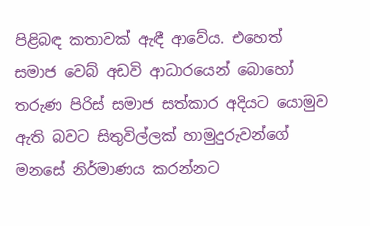පිළිබඳ කතාවක් ඇඳී ආවේය. එහෙත් සමාජ වෙබ් අඩවි ආධාරයෙන් බොහෝ තරුණ පිරිස් සමාජ සත්කාර අදියට යොමුව ඇති බවට සිතුවිල්ලක් හාමුදුරුවන්ගේ මනසේ නිර්මාණය කරන්නට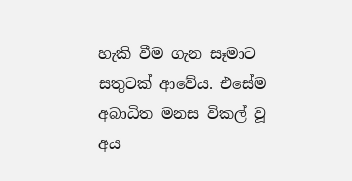හැකි වීම ගැන සෑමාට සතුටක් ආවේය. එසේම අබාධිත මනස විකල් වූ අය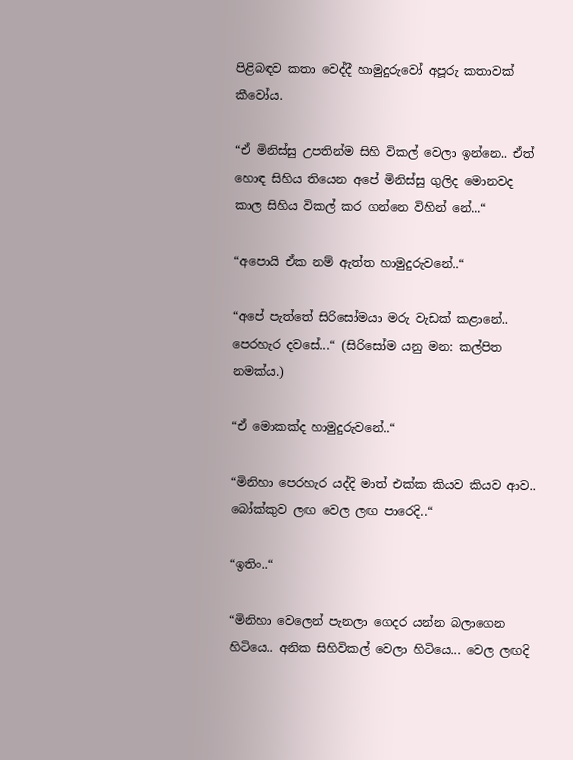පිළිබඳව කතා වෙද්දී හාමුදුරුවෝ අපූරු කතාවක් කීවෝය.

“ඒ මිනිස්සු උපතින්ම සිහි විකල් වෙලා ඉන්නෙ.. ඒත් හොඳ සිහිය තියෙන අපේ මිනිස්සු ගුලිද මොනවද කාල සිහිය විකල් කර ගන්නෙ විහින් නේ...“

“අපොයි ඒක නම් ඇත්ත හාමුදුරුවනේ..“

“අපේ පැත්තේ සිරිසෝමයා මරු වැඩක් කළානේ.. පෙරහැර දවසේ...“ (සිරිසෝම යනු මන: කල්පිත නමක්ය.)

“ඒ මොකක්ද හාමුදුරුවනේ..“

“මිනිහා පෙරහැර යද්දි මාත් එක්ක කියව කියව ආව.. බෝක්කුව ලඟ වෙල ලඟ පාරෙදි..“

“ඉතිං..“

“මිනිහා වෙලෙන් පැනලා ගෙදර යන්න බලාගෙන හිටියෙ.. අනික සිහිවිකල් වෙලා හිටියෙ... වෙල ලඟදි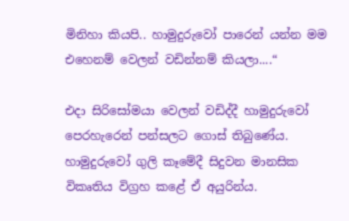මිනිහා කියපි.. හාමුදුරුවෝ පාරෙන් යන්න මම එහෙනම් වෙලන් වඩින්නම් කියලා....“

එදා සිරිසෝමයා වෙලන් වඩිද්දී හාමුදුරුවෝ පෙරහැරෙන් පන්සලට ගොස් තිබුණේය. හාමුදුරුවෝ ගුලි කෑමේදී සිදුවන මානසික විකෘතිය විග්‍රහ කළේ ඒ අයුරින්ය.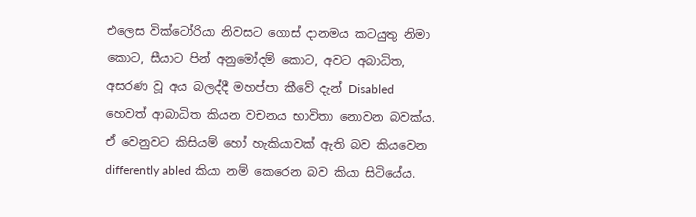එලෙස වික්ටෝරියා නිවසට ගොස් දානමය කටයුතු නිමා කොට, සීයාට පින් අනුමෝදම් කොට, අවට අබාධිත, අසරණ වූ අය බලද්දී මහප්පා කීවේ දැන් Disabled හෙවත් ආබාධිත කියන වචනය භාවිතා නොවන බවක්ය. ඒ වෙනුවට කිසියම් හෝ හැකියාවක් ඇති බව කියවෙන differently abled කියා නම් කෙරෙන බව කියා සිටියේය.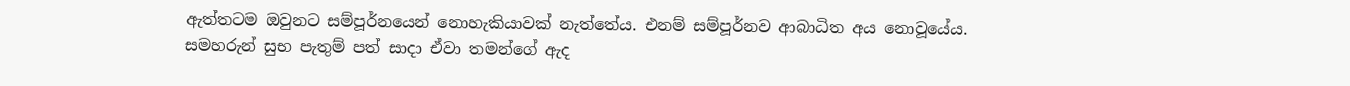ඇත්තටම ඔවුනට සම්පූර්නයෙන් නොහැකියාවක් නැත්තේය. එනම් සම්පූර්නව ආබාධිත අය නොවූයේය. සමහරුන් සුභ පැතුම් පත් සාදා ඒවා තමන්ගේ ඇද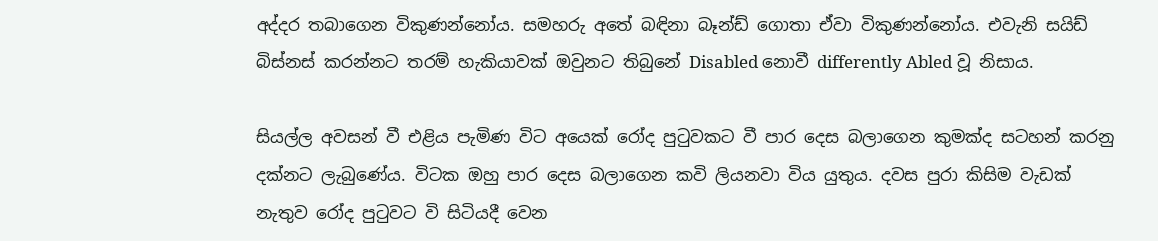අද්දර තබාගෙන විකුණන්නෝය. සමහරු අතේ බඳිනා බෑන්ඩ් ගොතා ඒවා විකුණන්නෝය. එවැනි සයිඩ් බිස්නස් කරන්නට තරම් හැකියාවක් ඔවුනට තිබුනේ Disabled නොවී differently Abled වූ නිසාය.

සියල්ල අවසන් වී එළිය පැමිණ විට අයෙක් රෝද පුටුවකට වී පාර දෙස බලාගෙන කුමක්ද සටහන් කරනු දක්නට ලැබුණේය. විටක ඔහු පාර දෙස බලාගෙන කවි ලියනවා විය යුතුය. දවස පුරා කිසිම වැඩක් නැතුව රෝද පුටුවට වි සිටියදී වෙන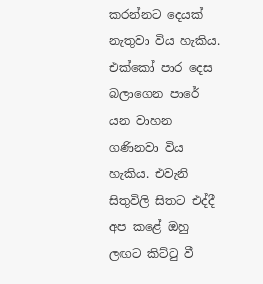කරන්නට දෙයක් නැතුවා විය හැකිය. එක්කෝ පාර දෙස බලාගෙන පාරේ යන වාහන ගණිනවා විය හැකිය. එවැනි සිතුවිලි සිතට එද්දී අප කළේ ඔහු ලඟට කිට්ටු වී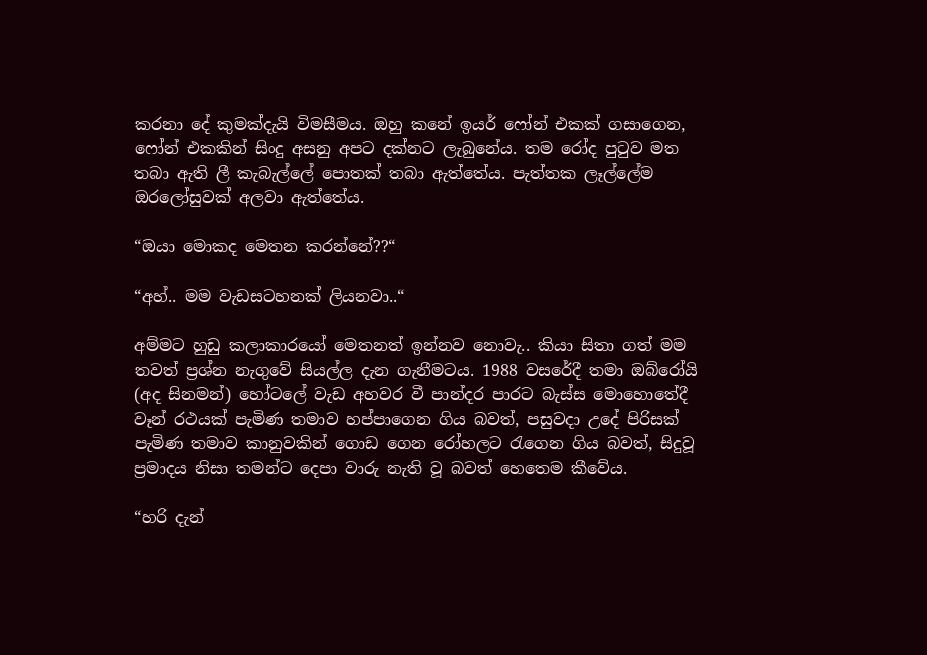කරනා දේ කුමක්දැයි විමසීමය. ඔහු කනේ ඉයර් ෆෝන් එකක් ගසාගෙන, ෆෝන් එකකින් සිංදු අසනු අපට දක්නට ලැබුනේය. තම රෝද පුටුව මත තබා ඇති ලී කැබැල්ලේ පොතක් තබා ඇත්තේය. පැත්තක ලෑල්ලේම ඔරලෝසුවක් අලවා ඇත්තේය.

“ඔයා මොකද මෙතන කරන්නේ??“

“අහ්.. මම වැඩසටහනක් ලියනවා..“

අම්මට හුඩු කලාකාරයෝ මෙතනත් ඉන්නව නොවැ.. කියා සිතා ගත් මම තවත් ප්‍රශ්න නැගුවේ සියල්ල දැන ගැනීමටය. 1988 වසරේදී තමා ඔබ්රෝයි (අද සිනමන්) හෝටලේ වැඩ අහවර වී පාන්දර පාරට බැස්ස මොහොතේදී වෑන් රථයක් පැමිණ තමාව හප්පාගෙන ගිය බවත්, පසුවදා උදේ පිරිසක් පැමිණ තමාව කානුවකින් ගොඩ ගෙන රෝහලට රැගෙන ගිය බවත්, සිදුවූ ප්‍රමාදය නිසා තමන්ට දෙපා වාරු නැති වූ බවත් හෙතෙම කීවේය.

“හරි දැන්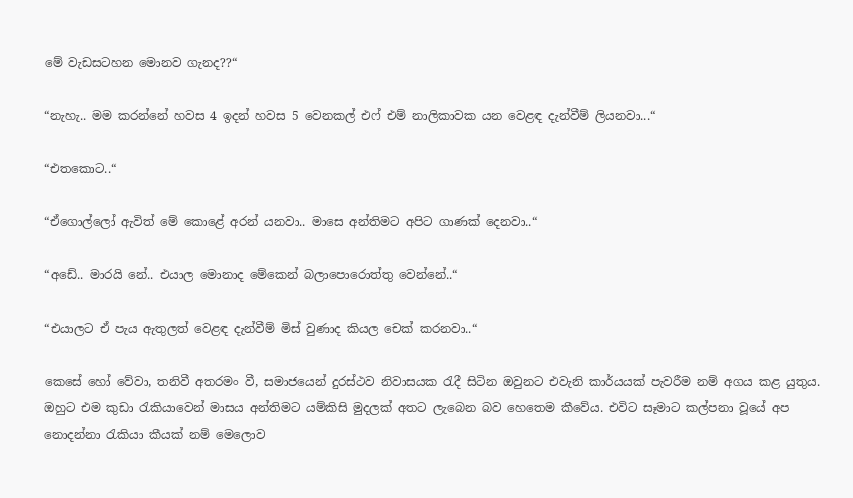මේ වැඩසටහන මොනව ගැනද??“

“නැහැ.. මම කරන්නේ හවස 4 ඉදන් හවස 5 වෙනකල් එෆ් එම් නාලිකාවක යන වෙළඳ දැන්වීම් ලියනවා...“

“එතකොට..“

“ඒගොල්ලෝ ඇවිත් මේ කොළේ අරන් යනවා.. මාසෙ අන්තිමට අපිට ගාණක් දෙනවා..“

“අඩේ.. මාරයි නේ.. එයාල මොනාද මේකෙන් බලාපොරොත්තු වෙන්නේ..“

“එයාලට ඒ පැය ඇතුලත් වෙළඳ දැන්වීම් මිස් වුණාද කියල චෙක් කරනවා..“

කෙසේ හෝ වේවා, තනිවී අතරමං වී, සමාජයෙන් දුරස්ථව නිවාසයක රැදී සිටින ඔවුනට එවැනි කාර්යයක් පැවරීම නම් අගය කළ යුතුය. ඔහුට එම කුඩා රැකියාවෙන් මාසය අන්තිමට යම්කිසි මුදලක් අතට ලැබෙන බව හෙතෙම කීවේය. එවිට සෑමාට කල්පනා වූයේ අප නොදන්නා රැකියා කීයක් නම් මෙලොව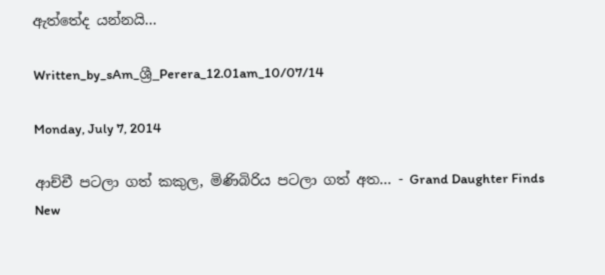ඇත්තේද යන්නයි...

Written_by_sAm_ශ්‍රී_Perera_12.01am_10/07/14

Monday, July 7, 2014

ආච්චී පටලා ගත් කකුල, මිණිබිරිය පටලා ගත් අත... - Grand Daughter Finds New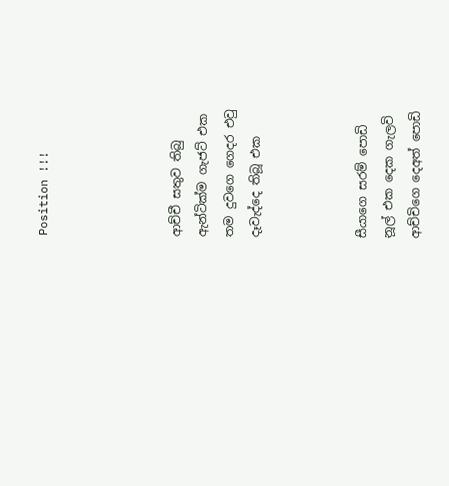Position !!!




ආච්චී සතුව තිබු
ඇන්ටික්ම ගැජට් එක
තම දුවගෙ ගෙදර එවු
දෑවැද්දෙ තිබූ එක



සීයාගෙ සරම් පොඩි
නූල් එක දෙක ගැලවි
ආච්චිගෙ දෙඅත් පොඩි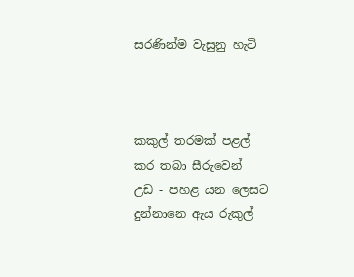සරණින්ම වැසුනු හැටි



කකුල් තරමක් පළල්
කර තබා සීරුවෙන්
උඩ - පහළ යන ලෙසට
දුන්නානෙ ඇය රුකුල්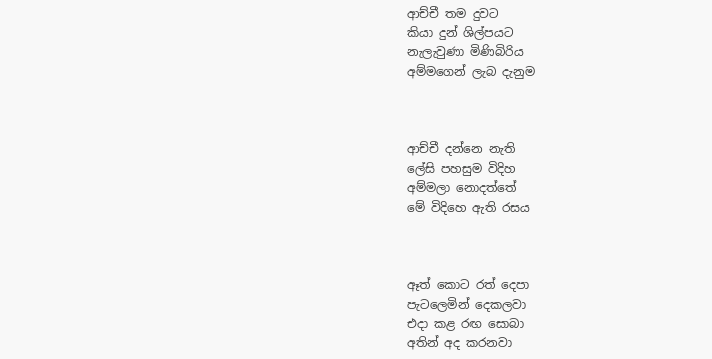ආච්චී තම දුවට
කියා දුන් ශිල්පයට
නැලැවුණා මිණිබිරිය
අම්මගෙන් ලැබ දැනුම



ආච්චී දන්නෙ නැති
ලේසි පහසුම විදිහ
අම්මලා නොදත්තේ
මේ විදිහෙ ඇති රසය



ඈත් කොට රත් දෙපා
පැටලෙමින් දෙකලවා
එදා කළ රඟ සොබා
අතින් අද කරනවා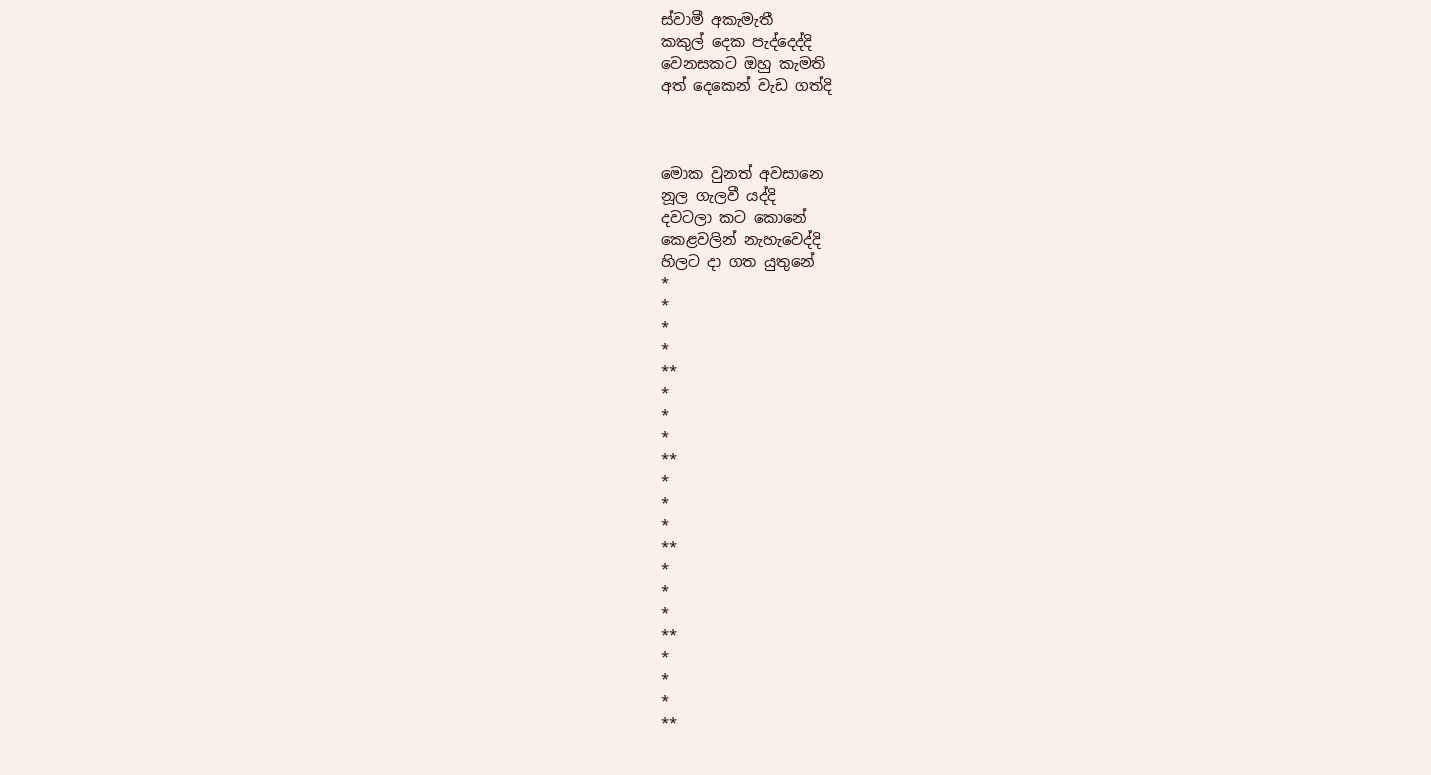ස්වාමී අකැමැතී
කකුල් දෙක පැද්දෙද්දි
වෙනසකට ඔහු කැමති
අත් දෙකෙන් වැඩ ගත්දි



මොක වුනත් අවසානෙ
නූල ගැලවී යද්දි
දවටලා කට කොනේ
කෙළවලින් නැහැවෙද්දි
හිලට දා ගත යුතුනේ
*
*
*
*
**
*
*
*
**
*
*
*
**
*
*
*
**
*
*
*
**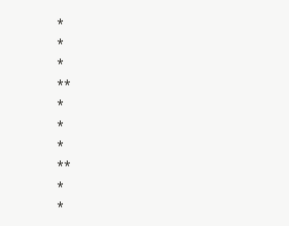*
*
*
**
*
*
*
**
*
*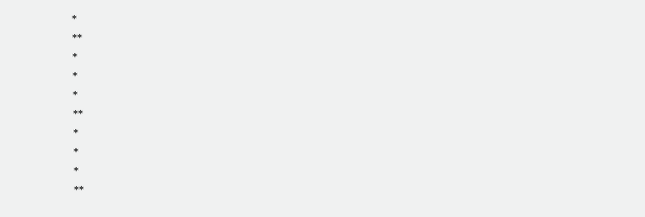*
**
*
*
*
**
*
*
*
**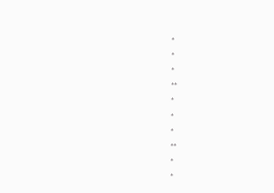*
*
*
**
*
*
*
**
*
*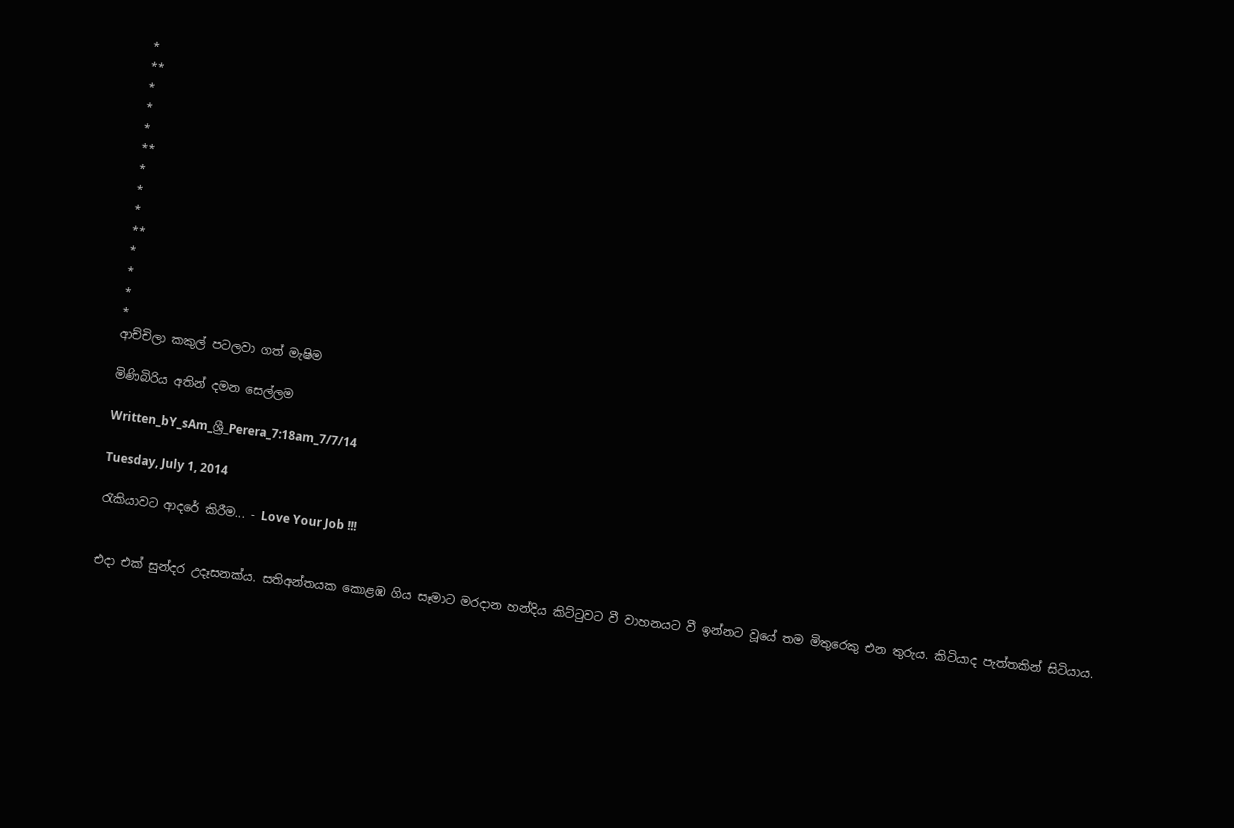*
**
*
*
*
**
*
*
*
**
*
*
*
*
ආච්චිලා කකුල් පටලවා ගත් මැෂිම

මිණිබිරිය අතින් දමන සෙල්ලම

Written_bY_sAm_ශ්‍රී_Perera_7:18am_7/7/14

Tuesday, July 1, 2014

රැකියාවට ආදරේ කිරීම... - Love Your Job !!!


එදා එක් සුන්දර උදෑසනක්ය. සතිඅන්තයක කොළඹ ගිය සෑමාට මරදාන හන්දිය කිට්ටුවට වී වාහනයට වී ඉන්නට වූයේ තම මිතුරෙකු එන තුරුය. කිටියාද පැත්තකින් සිටියාය.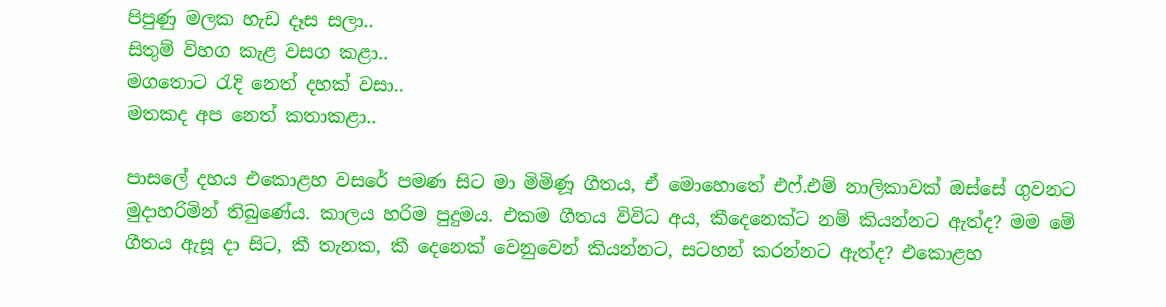පිපුණු මලක හැඩ දෑස සලා..
සිතුම් විහග කැළ වසග කළා..
මගතොට රැදි නෙත් දහක් වසා..
මතකද අප නෙත් කතාකළා..

පාසලේ දහය එකොළහ වසරේ පමණ සිට මා මිමිණූ ගීතය, ඒ මොහොතේ එෆ්.එම් නාලිකාවක් ඔස්සේ ගුවනට මුදාහරිමින් තිබුණේය. කාලය හරිම පුදුමය. එකම ගීතය විවිධ අය, කීදෙනෙක්ට නම් කියන්නට ඇත්ද? මම මේ ගීතය ඇසූ දා සිට, කී තැනක, කී දෙනෙක් වෙනුවෙන් කියන්නට, සටහන් කරන්නට ඇත්ද? එකොළහ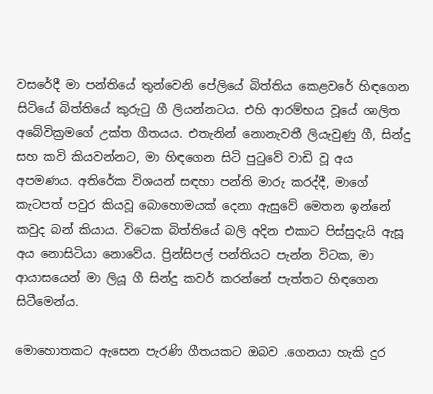වසරේදී මා පන්තියේ තුන්වෙනි පේලියේ බිත්තිය කෙළවරේ හිඳගෙන සිටියේ බිත්තියේ කුරුටු ගී ලියන්නටය. එහි ආරම්භය වූයේ ශාලිත අබේවික්‍රමගේ උක්ත ගීතයය. එතැනින් නොනැවතී ලියැවුණු ගී, සින්දු සහ කවි කියවන්නට, මා හිඳගෙන සිටි පුටුවේ වාඩි වූ අය අපමණය. අතිරේක විශයන් සඳහා පන්ති මාරු කරද්දී, මාගේ කැටපත් පවුර කියවූ බොහොමයක් දෙනා ඇසුවේ මෙතන ඉන්නේ කවුද බන් කියාය. විටෙක බිත්තියේ බලි අදින එකාට පිස්සුදැයි ඇසූ අය නොසිටියා නොවේය. ප්‍රින්සිපල් පන්තියට පැන්න විටක, මා ආයාසයෙන් මා ලියූ ගී සින්දු කවර් කරන්නේ පැත්තට හිඳගෙන සිටීමෙන්ය.

මොහොතකට ඇසෙන පැරණි ගීතයකට ඔබව .ගෙනයා හැකි දුර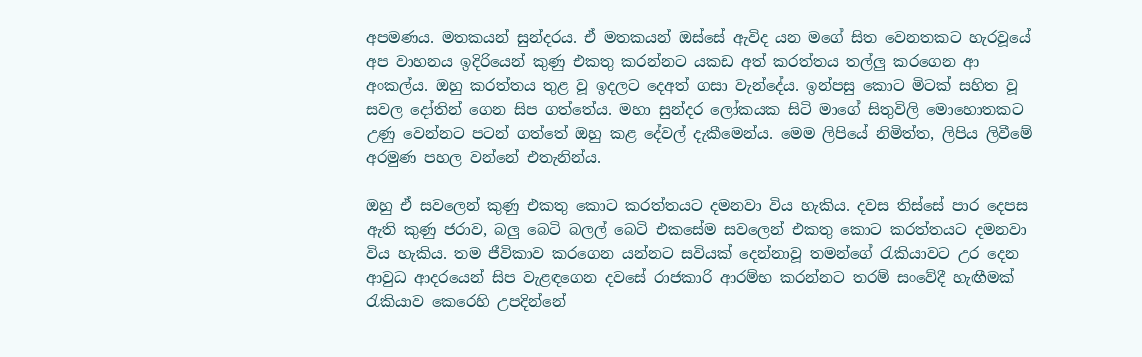අපමණය. මතකයන් සුන්දරය. ඒ මතකයන් ඔස්සේ ඇවිද යන මගේ සිත වෙනතකට හැරවූයේ අප වාහනය ඉදිරියෙන් කුණු එකතු කරන්නට යකඩ අත් කරත්තය තල්ලු කරගෙන ආ අංකල්ය. ඔහු කරත්තය තුළ වූ ඉදලට දෙඅත් ගසා වැන්දේය. ඉන්පසු කොට මිටක් සහිත වූ සවල දෝතින් ගෙන සිප ගත්තේය. මහා සුන්දර ලෝකයක සිටි මාගේ සිතුවිලි මොහොතකට උණු වෙන්නට පටන් ගත්තේ ඔහු කළ දේවල් දැකීමෙන්ය. මෙම ලිපියේ නිමිත්ත, ලිපිය ලිවීමේ අරමුණ පහල වන්නේ එතැනින්ය.

ඔහු ඒ සවලෙන් කුණු එකතු කොට කරත්තයට දමනවා විය හැකිය. දවස තිස්සේ පාර දෙපස ඇති කුණු ජරාව, බලු බෙටි බලල් බෙටි එකසේම සවලෙන් එකතු කොට කරත්තයට දමනවා විය හැකිය. තම ජීවිකාව කරගෙන යන්නට සවියක් දෙන්නාවූ තමන්ගේ රැකියාවට උර දෙන ආවුධ ආදරයෙන් සිප වැළඳගෙන දවසේ රාජකාරි ආරම්භ කරන්නට තරම් සංවේදී හැඟීමක් රැකියාව කෙරෙහි උපදින්නේ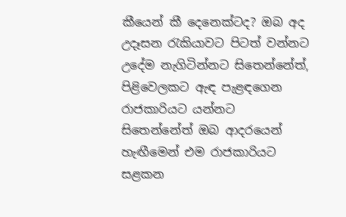කීයෙන් කී දෙනෙක්ටද? ඔබ අද උදෑසන රැකියාවට පිටත් වන්නට උදේම නැගිටින්නට සිතෙන්නේත්, පිළිවෙලකට ඇඳ පැළඳගෙන රාජකාරියට යන්නට සිතෙන්නේත් ඔබ ආදරයෙන් හැඟීමෙන් එම රාජකාරියට සළකන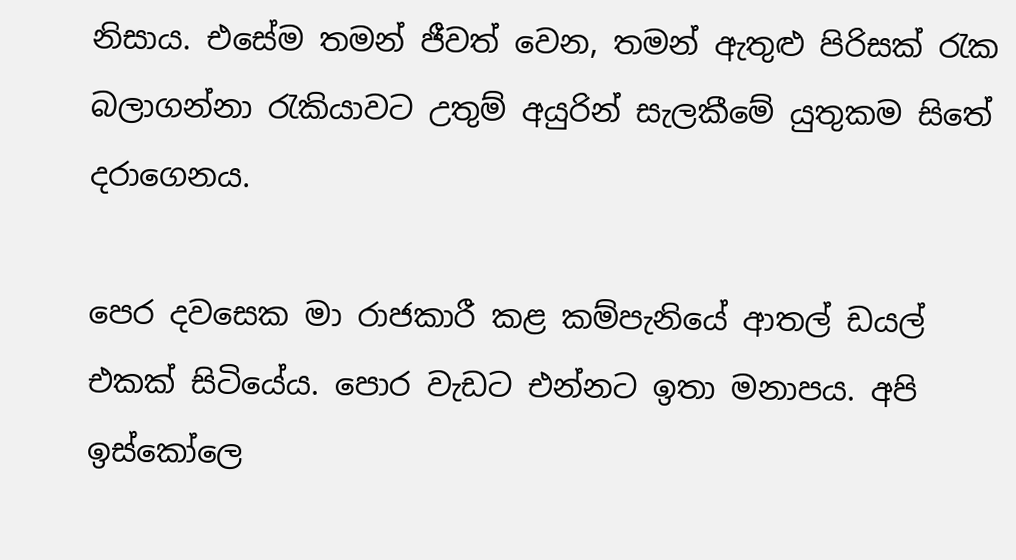නිසාය. එසේම තමන් ජීවත් වෙන, තමන් ඇතුළු පිරිසක් රැක බලාගන්නා රැකියාවට උතුම් අයුරින් සැලකීමේ යුතුකම සිතේ දරාගෙනය.

පෙර දවසෙක මා රාජකාරී කළ කම්පැනියේ ආතල් ඩයල් එකක් සිටියේය. පොර වැඩට එන්නට ඉතා මනාපය. අපි ඉස්කෝලෙ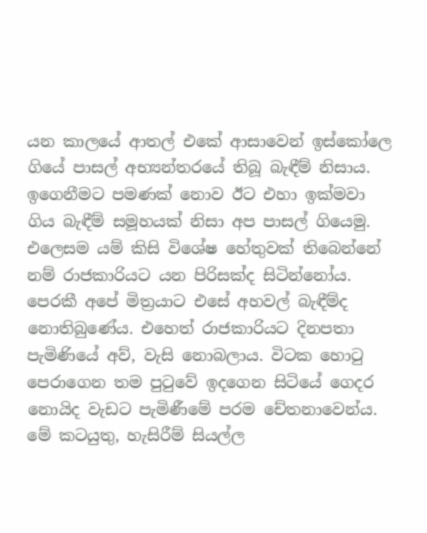යන කාලයේ ආතල් එකේ ආසාවෙන් ඉස්කෝලෙ ගියේ පාසල් අභ්‍යන්තරයේ තිබූ බැඳීම් නිසාය. ඉගෙනීමට පමණක් නොව ඊට එහා ඉක්මවා ගිය බැඳීම් සමූහයක් නිසා අප පාසල් ගියෙමු. එලෙසම යම් කිසි විශේෂ හේතුවක් තිබෙන්නේ නම් රාජකාරියට යන පිරිසක්ද සිටින්නෝය. පෙරකී අපේ මිත්‍රයාට එසේ අහවල් බැඳීම්ද නොතිබුණේය. එහෙත් රාජකාරියට දිනපතා පැමිණියේ අව්, වැසි නොබලාය. විටක හොටු පෙරාගෙන තම පුටුවේ ඉදගෙන සිටියේ ගෙදර නොයිද වැඩට පැමිණීමේ පරම චේතනාවෙන්ය. මේ කටයුතු, හැසිරීම් සියල්ල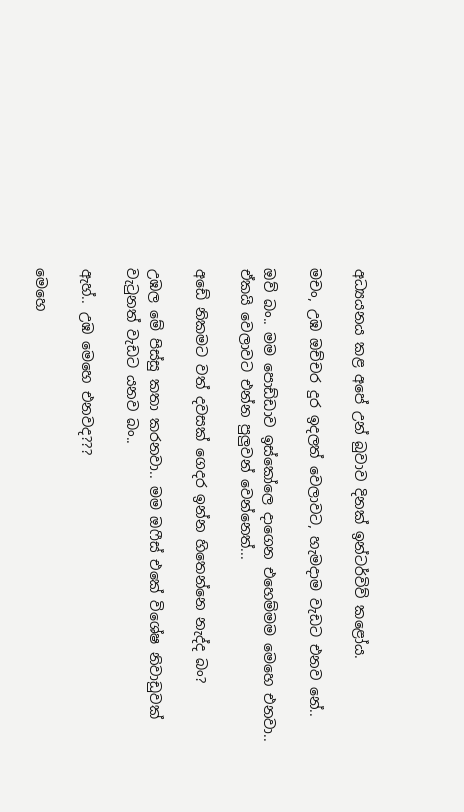අධ්‍යයනය කළ අපේ උන් බුවාව දිනක් ඉන්ටර්විව් කළෝය.

මචං, උඹ ඔච්චර දුර ඉදලත් වෙලාවට, හැමදාම වැඩට එනව නේ..

ඔව් බං.. මම පොඩ්ඩාව ඉස්කෝලෙ දාගෙන එහෙම්මම මෙහෙ එනවා.. ඒකයි වෙලාවට එන්න පුලුවන් වෙන්නෙත්...

අඩේ නිකමට වත් දවසක් ගෙදර ඉන්න හිතෙන්නෙ නැද්ද බං?

උඹල මේ පිස්සු කතා කරනවා.. මම ඔෆීස් එකේ විශේෂ නිවාඩුවක් වැටුනත් වැඩට යනව බං..

ඇහ්.. උඹ මෙහෙ එනවද???

මෙහෙ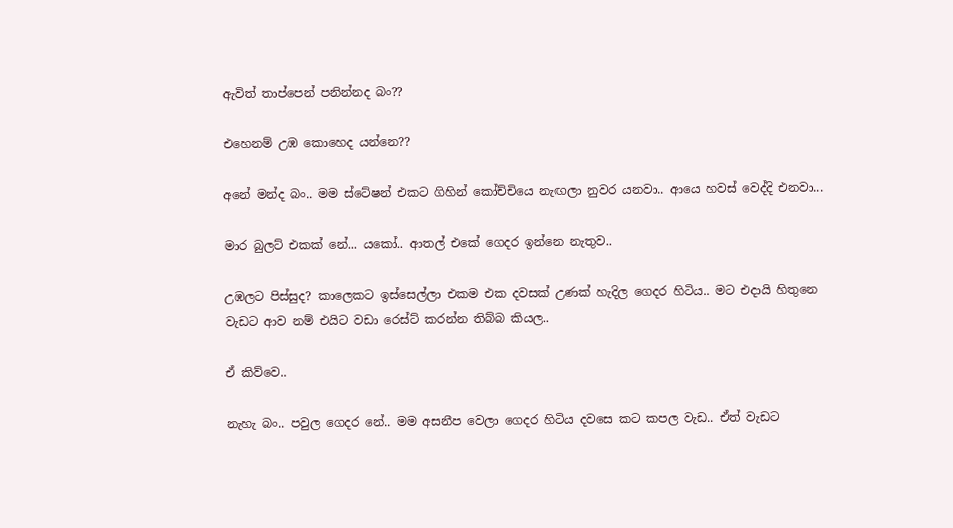ඇවිත් තාප්පෙන් පනින්නද බං??

එහෙනම් උඹ කොහෙද යන්නෙ??

අනේ මන්ද බං.. මම ස්ටේෂන් එකට ගිහින් කෝච්චියෙ නැඟලා නුවර යනවා.. ආයෙ හවස් වෙද්දි එනවා...

මාර බුලට් එකක් නේ... යකෝ.. ආතල් එකේ ගෙදර ඉන්නෙ නැතුව..

උඹලට පිස්සුද? කාලෙකට ඉස්සෙල්ලා එකම එක දවසක් උණක් හැදිල ගෙදර හිටිය.. මට එදායි හිතුනෙ වැඩට ආව නම් එයිට වඩා රෙස්ට් කරන්න තිබ්බ කියල..

ඒ කිව්වෙ..

නැහැ බං.. පවුල ගෙදර නේ.. මම අසනීප වෙලා ගෙදර හිටිය දවසෙ කට කපල වැඩ.. ඒත් වැඩට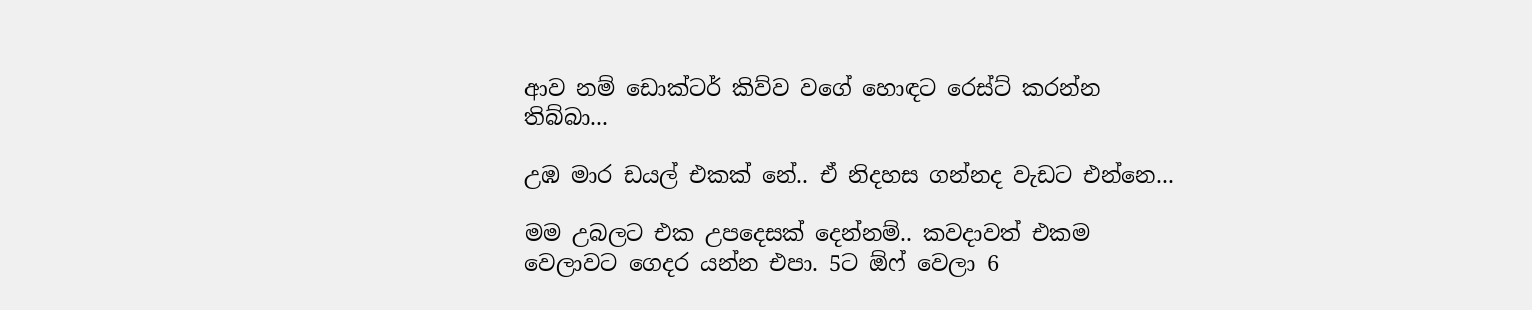ආව නම් ඩොක්ටර් කිව්ව වගේ හොඳට රෙස්ට් කරන්න තිබ්බා...

උඹ මාර ඩයල් එකක් නේ.. ඒ නිදහස ගන්නද වැඩට එන්නෙ...

මම උබලට එක උපදෙසක් දෙන්නම්.. කවදාවත් එකම වෙලාවට ගෙදර යන්න එපා. 5ට ඕෆ් වෙලා 6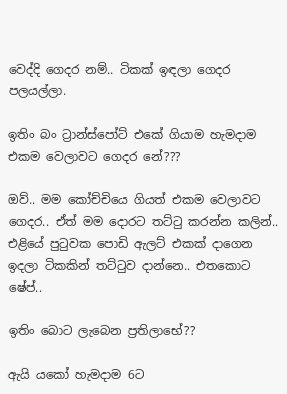වෙද්දි ගෙදර නම්.. ටිකක් ඉඳලා ගෙදර පලයල්ලා.

ඉතිං බං ට්‍රාන්ස්පෝට් එකේ ගියාම හැමදාම එකම වෙලාවට ගෙදර නේ???

ඔව්.. මම කෝච්චියෙ ගියත් එකම වෙලාවට ගෙදර.. ඒත් මම දොරට තට්ටු කරන්න කලින්.. එළියේ පුටුවක පොඩි ඇලට් එකක් දාගෙන ඉදලා ටිකකින් තට්ටුව දාන්නෙ.. එතකොට ෂේප්..

ඉතිං බොට ලැබෙන ප්‍රතිලාභේ??

ඇයි යකෝ හැමදාම 6ට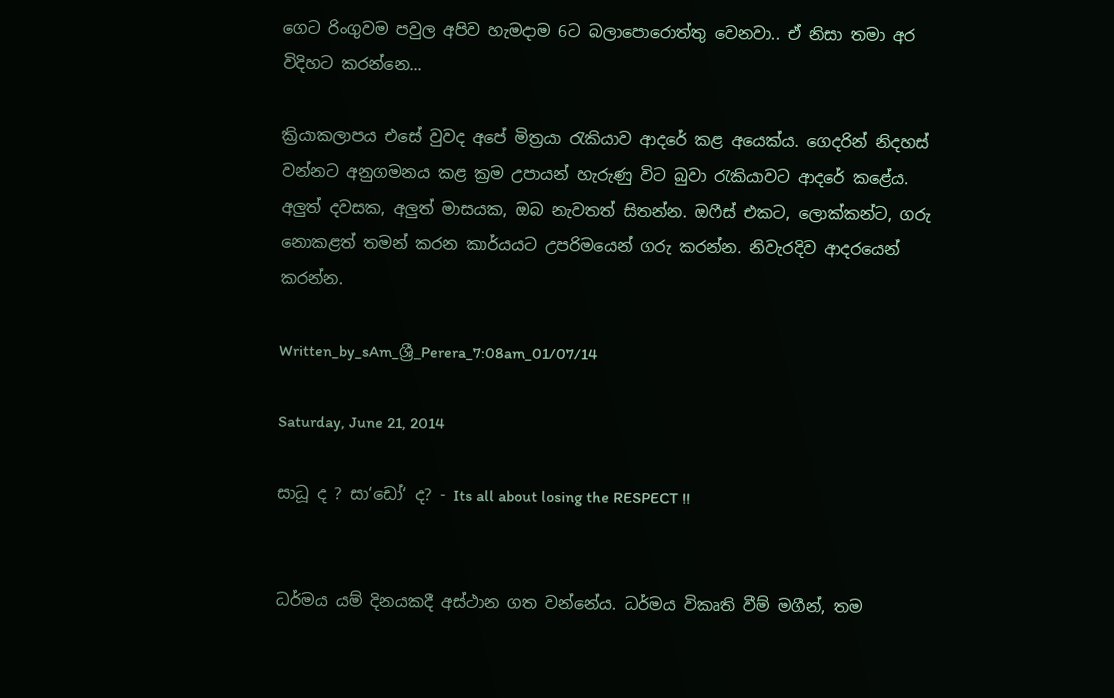ගෙට රිංගුවම පවුල අපිව හැමදාම 6ට බලාපොරොත්තු වෙනවා.. ඒ නිසා තමා අර විදිහට කරන්නෙ...

ක්‍රියාකලාපය එසේ වුවද අපේ මිත්‍රයා රැකියාව ආදරේ කළ අයෙක්ය. ගෙදරින් නිදහස් වන්නට අනුගමනය කළ ක්‍රම උපායන් හැරුණු විට බුවා රැකියාවට ආදරේ කළේය. අලුත් දවසක, අලුත් මාසයක, ඔබ නැවතත් සිතන්න. ඔෆීස් එකට, ලොක්කන්ට, ගරු නොකළත් තමන් කරන කාර්යයට උපරිමයෙන් ගරු කරන්න. නිවැරදිව ආදරයෙන් කරන්න.

Written_by_sAm_ශ්‍රී_Perera_7:08am_01/07/14

Saturday, June 21, 2014

සාධූ ද ? සා‘ඩෝ‘ ද? - Its all about losing the RESPECT !!


ධර්මය යම් දිනයකදී අස්ථාන ගත වන්නේය. ධර්මය විකෘති වීම් මගීන්, තම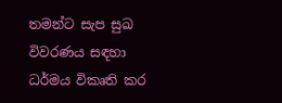තමන්ට සැප සුඛ විවරණය සඳහා ධර්මය විකෘති කර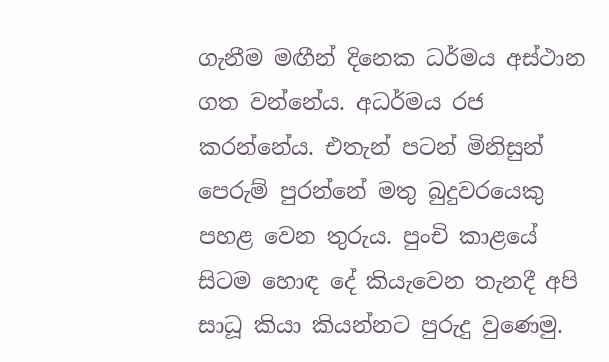ගැනීම මඟීන් දිනෙක ධර්මය අස්ථාන ගත වන්නේය. අධර්මය රජ කරන්නේය. එතැන් පටන් මිනිසුන් පෙරුම් පුරන්නේ මතු බුදුවරයෙකු පහළ වෙන තුරුය. පුංචි කාළයේ සිටම හොඳ දේ කියැවෙන තැනදී අපි සාධූ කියා කියන්නට පුරුදු වුණෙමු.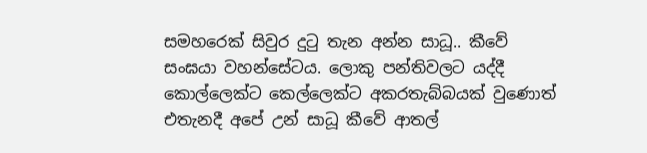සමහරෙක් සිවුර දුටු තැන අන්න සාධූ.. කීවේ සංඝයා වහන්සේටය. ලොකු පන්තිවලට යද්දී කොල්ලෙක්ට කෙල්ලෙක්ට අකරතැබ්බයක් වුණොත් එතැනදී අපේ උන් සාධූ කීවේ ආතල්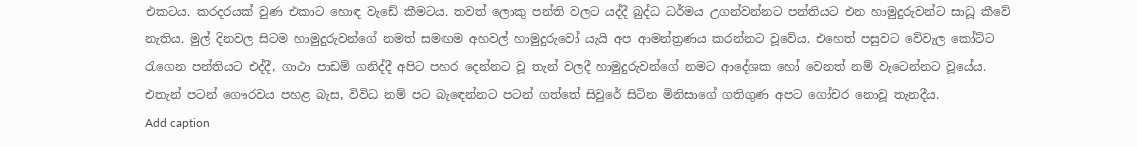එකටය. කරදරයක් වුණ එකාට හොඳ වැඩේ කීමටය. තවත් ලොකු පන්ති වලට යද්දී බුද්ධ ධර්මය උගන්වන්නට පන්තියට එන හාමුදුරුවන්ට සාධූ කීවේ නැතිය. මුල් දිනවල සිටම හාමුදුරුවන්ගේ නමත් සමඟම අහවල් හාමුදුරුවෝ යැයි අප ආමන්ත්‍රණය කරන්නට වූවේය. එහෙත් පසුවට වේවැල කෝට්ට රැගෙන පන්තියට එද්දී, ගාථා පාඩම් ගනිද්දී අපිට පහර දෙන්නට වූ තැන් වලදී හාමුදුරුවන්ගේ නමට ආදේශක හෝ වෙනත් නම් වැටෙන්නට වූයේය. එතැන් පටන් ගෞරවය පහළ බැස, විවිධ නම් පට බැඳෙන්නට පටන් ගත්තේ සිවුරේ සිටින මිනිසාගේ ගතිගුණ අපට ගෝචර නොවූ තැනදීය.
Add caption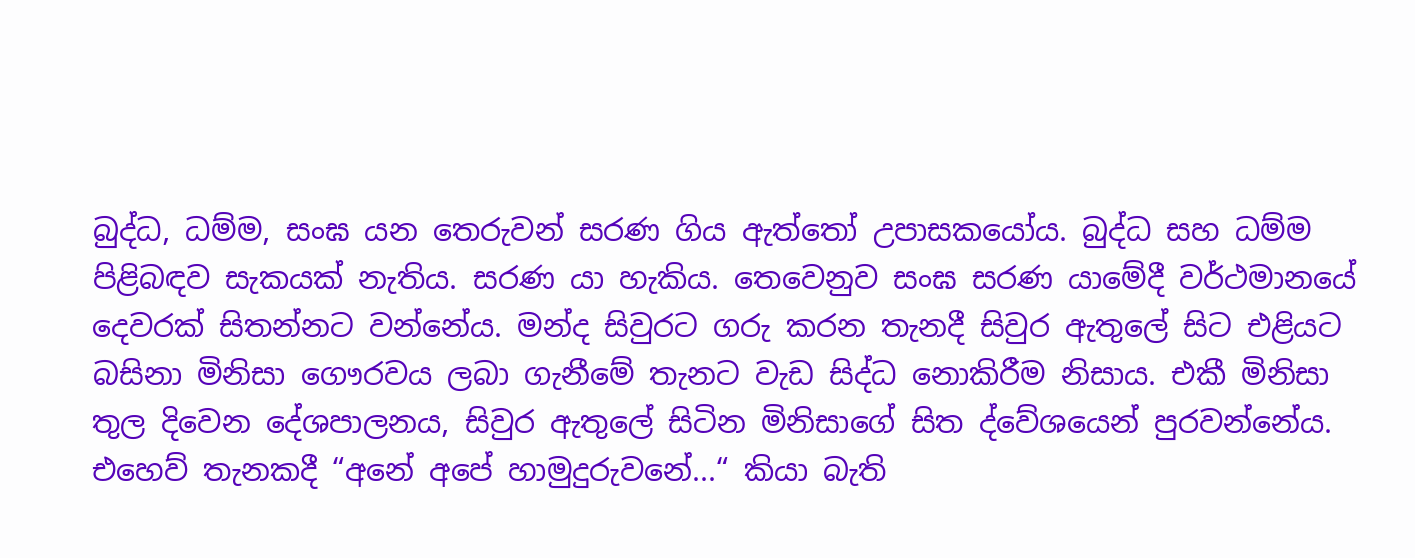බුද්ධ, ධම්ම, සංඝ යන තෙරුවන් සරණ ගිය ඇත්තෝ උපාසකයෝය. බුද්ධ සහ ධම්ම පිළිබඳව සැකයක් නැතිය. සරණ යා හැකිය. තෙවෙනුව සංඝ සරණ යාමේදී වර්ථමානයේ දෙවරක් සිතන්නට වන්නේය. මන්ද සිවුරට ගරු කරන තැනදී සිවුර ඇතුලේ සිට එළියට බසිනා මිනිසා ගෞරවය ලබා ගැනීමේ තැනට වැඩ සිද්ධ නොකිරීම නිසාය. එකී මිනිසා තුල දිවෙන දේශපාලනය, සිවුර ඇතුලේ සිටින මිනිසාගේ සිත ද්වේශයෙන් පුරවන්නේය. එහෙව් තැනකදී “අනේ අපේ හාමුදුරුවනේ...“ කියා බැති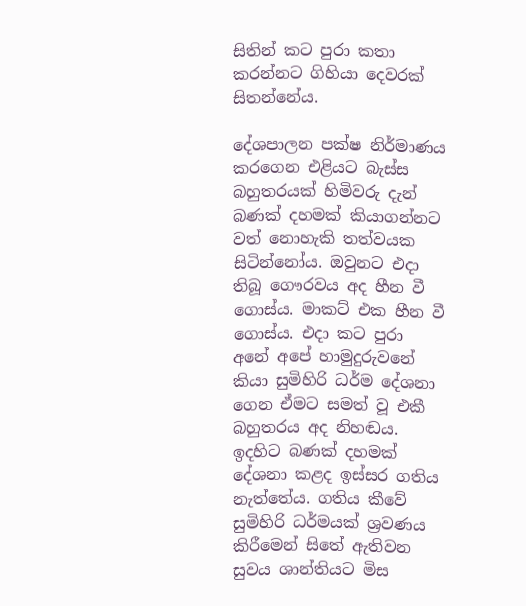සිතින් කට පුරා කතා කරන්නට ගිහියා දෙවරක් සිතන්නේය.

දේශපාලන පක්ෂ නිර්මාණය කරගෙන එළියට බැස්ස බහුතරයක් හිමිවරු දැන් බණක් දහමක් කියාගන්නට වත් නොහැකි තත්වයක සිටින්නෝය. ඔවුනට එදා තිබූ ගෞරවය අද හීන වී ගොස්ය. මාකට් එක හීන වී ගොස්ය. එදා කට පුරා අනේ අපේ හාමුදුරුවනේ කියා සුමිහිරි ධර්ම දේශනා ගෙන ඒමට සමත් වූ එකී බහුතරය අද නිහඬය. ඉදහිට බණක් දහමක් දේශනා කළද ඉස්සර ගතිය නැත්තේය. ගතිය කීවේ සුමිහිරි ධර්මයක් ශ්‍රවණය කිරීමෙන් සිතේ ඇතිවන සුවය ශාන්තියට මිස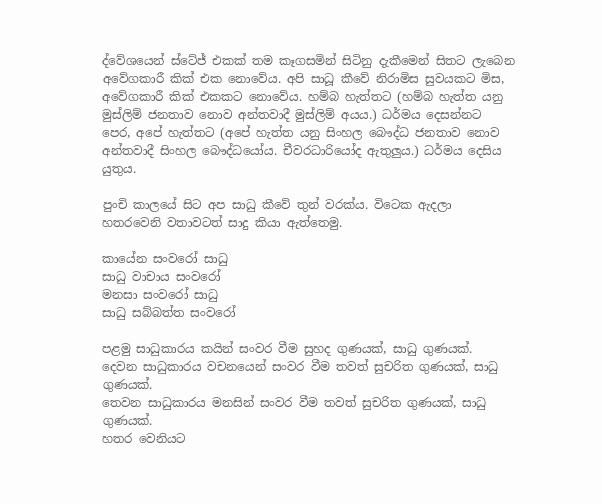ද්වේශයෙන් ස්ටේජ් එකක් තම කෑගසමින් සිටිනු දැකීමෙන් සිතට ලැබෙන අවේගකාරී කික් එක නොවේය. අපි සාධූ කීවේ නිරාමිස සුවයකට මිස, අවේගකාරී කික් එකකට නොවේය. හම්බ හැත්තට (හම්බ හැත්ත යනු මුස්ලිම් ජනතාව නොව අන්තවාදී මුස්ලිම් අයය.) ධර්මය දෙසන්නට පෙර, අපේ හැත්තට (අපේ හැත්ත යනු සිංහල බෞද්ධ ජනතාව නොව අන්තවාදී සිංහල බෞද්ධයෝය. චීවරධාරියෝද ඇතුලුය.) ධර්මය දෙසිය යුතුය.

පුංචි කාලයේ සිට අප සාධු කීවේ තුන් වරක්ය. විටෙක ඇදලා හතරවෙනි වතාවටත් සාදු කියා ඇත්තෙමු.

කායේන සංවරෝ සාධු
සාධු වාචාය සංවරෝ
මනසා සංවරෝ සාධු
සාධු සබ්බත්ත සංවරෝ

පළමු සාධුකාරය කයින් සංවර වීම සුහද ගුණයක්, සාධු ගුණයක්.
දෙවන සාධුකාරය වචනයෙන් සංවර වීම තවත් සුචරිත ගුණයක්, සාධු ගුණයක්.
තෙවන සාධුකාරය මනසින් සංවර වීම තවත් සුචරිත ගුණයක්, සාධු ගුණයක්.
හතර වෙනියට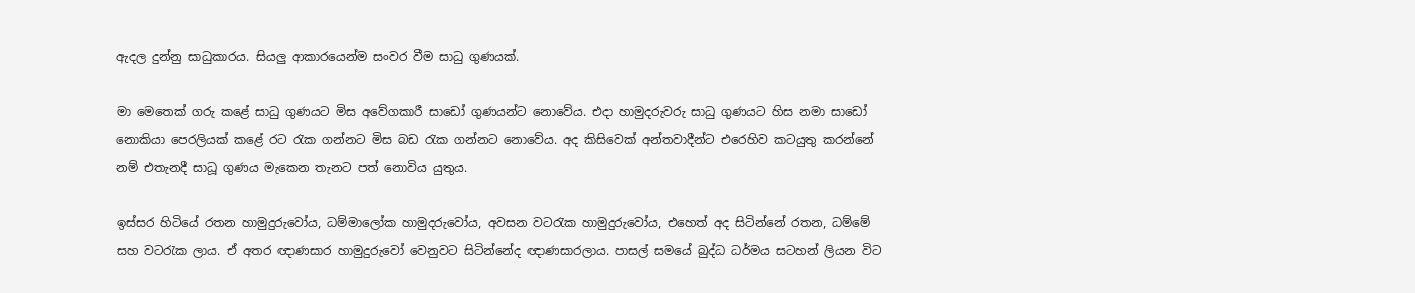ඇදල දුන්නු සාධුකාරය. සියලු ආකාරයෙන්ම සංවර වීම සාධු ගුණයක්.

මා මෙතෙක් ගරු කළේ සාධු ගුණයට මිස අවේගකාරී සාඩෝ ගුණයන්ට නොවේය. එදා හාමුදරුවරු සාධු ගුණයට හිස නමා සාඩෝ නොකියා පෙරලියක් කළේ රට රැක ගන්නට මිස බඩ රැක ගන්නට නොවේය. අද කිසිවෙක් අන්තවාදීන්ට එරෙහිව කටයුතු කරන්නේ නම් එතැනදී සාධූ ගුණය මැකෙන තැනට පත් නොවිය යුතුය.

ඉස්සර හිටියේ රතන හාමුදුරුවෝය, ධම්මාලෝක හාමුදරුවෝය, අවසන වටරැක හාමුදුරුවෝය, එහෙත් අද සිටින්නේ රතන, ධම්මේ සහ වටරැක ලාය. ඒ අතර ඥාණසාර හාමුදුරුවෝ වෙනුවට සිටින්නේද ඥාණසාරලාය. පාසල් සමයේ බුද්ධ ධර්මය සටහන් ලියන විට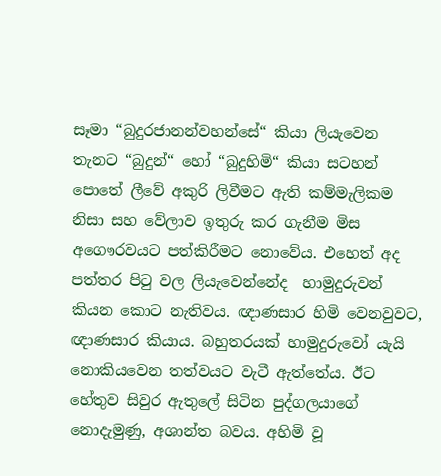සෑමා “බුදුරජානන්වහන්සේ“ කියා ලියැවෙන තැනට “බුදුන්“ හෝ “බුදුහිමි“ කියා සටහන් පොතේ ලීවේ අකුරි ලිවීමට ඇති කම්මැලිකම නිසා සහ වේලාව ඉතුරු කර ගැනීම මිස අගෞරවයට පත්කිරීමට නොවේය. එහෙත් අද පත්තර පිටු වල ලියැවෙන්නේද  හාමුදුරුවන් කියන කොට නැතිවය. ඥාණසාර හිමි වෙනවුවට, ඥාණසාර කියාය. බහුතරයක් හාමුදුරුවෝ යැයි නොකියවෙන තත්වයට වැටී ඇත්තේය. ඊට හේතුව සිවුර ඇතුලේ සිටින පුද්ගලයාගේ නොදැමුණු, අශාන්ත බවය. අහිමි වූ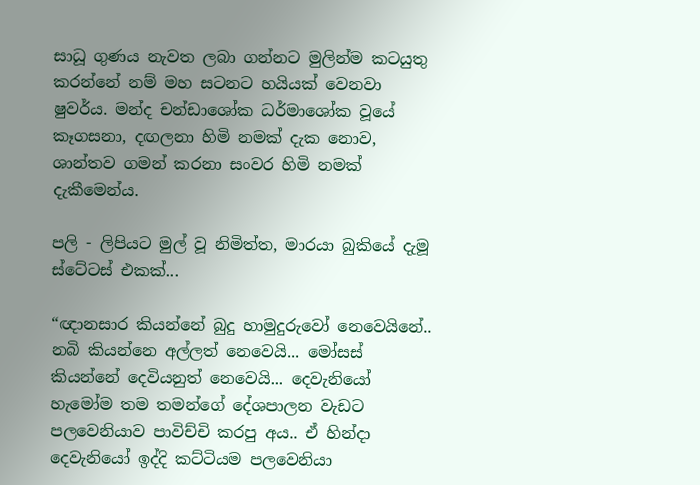සාධූ ගුණය නැවත ලබා ගන්නට මුලින්ම කටයුතු කරන්නේ නම් මහ සටනට හයියක් වෙනවා ෂුවර්ය. මන්ද චන්ඩාශෝක ධර්මාශෝක වූයේ කෑගසනා, දඟලනා හිමි නමක් දැක නොව, ශාන්තව ගමන් කරනා සංවර හිමි නමක් දැකීමෙන්ය.

පලි - ලිපියට මුල් වූ නිමිත්ත, මාරයා බුකියේ දැමූ ස්ටේටස් එකක්...

“ඥානසාර කියන්නේ බුදු හාමුදුරුවෝ නෙවෙයිනේ.. නබි කියන්නෙ අල්ලත් නෙවෙයි... මෝසස් කියන්නේ දෙවියනුත් නෙවෙයි... දෙවැනියෝ හැමෝම තම තමන්ගේ දේශපාලන වැඩට පලවෙනියාව පාවිච්චි කරපු අය.. ඒ හින්දා දෙවැනියෝ ඉද්දි කට්ටියම පලවෙනියා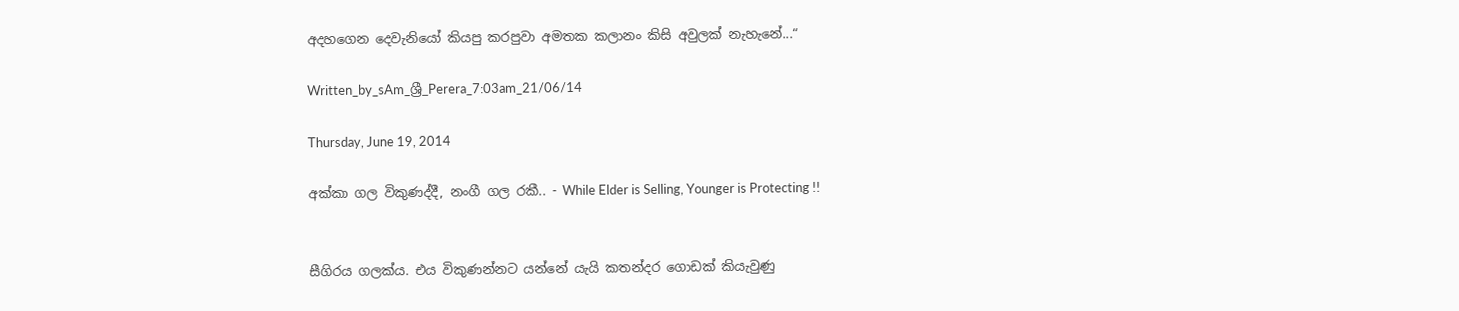අදහගෙන දෙවැනියෝ කියපු කරපුවා අමතක කලානං කිසි අවුලක් නැහැනේ...“

Written_by_sAm_ශ්‍රී_Perera_7:03am_21/06/14

Thursday, June 19, 2014

අක්කා ගල විකුණද්දී, නංගී ගල රකී.. - While Elder is Selling, Younger is Protecting !!


සීගිරය ගලක්ය. එය විකුණන්නට යන්නේ යැයි කතන්දර ගොඩක් කියැවුණු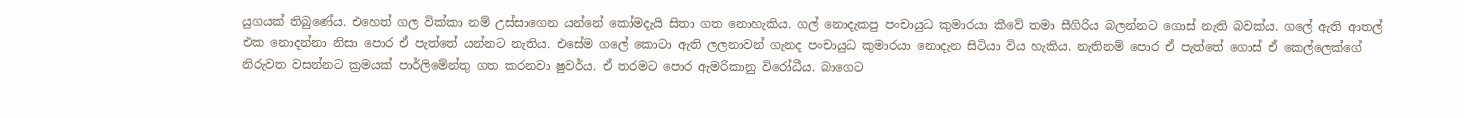යුගයක් තිබුණේය. එහෙත් ගල වික්කා නම් උස්සාගෙන යන්නේ කෝමදැයි සිතා ගත නොහැකිය. ගල් නොදැකපු පංචායුධ කුමාරයා කීවේ තමා සීගිරිය බලන්නට ගොස් නැති බවක්ය. ගලේ ඇති ආතල් එක නොදන්නා නිසා පොර ඒ පැත්තේ යන්නට නැතිය. එසේම ගලේ කොටා ඇති ලලනාවන් ගැනද පංචායුධ කුමාරයා නොදැන සිටියා විය හැකිය. නැතිනම් පොර ඒ පැත්තේ ගොස් ඒ කෙල්ලෙක්ගේ නිරුවත වසන්නට ක්‍රමයක් පාර්ලිමේන්තු ගත කරනවා ෂුවර්ය. ඒ තරමට පොර ඇමරිකානු විරෝධීය. බාගෙට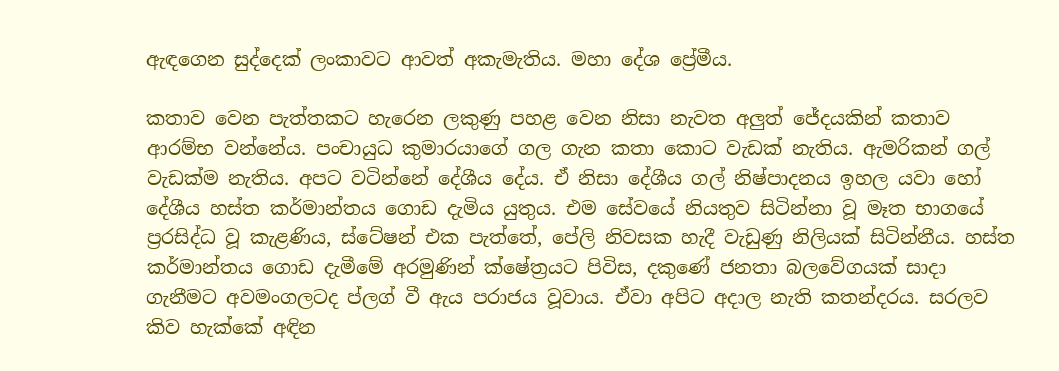ඇඳගෙන සුද්දෙක් ලංකාවට ආවත් අකැමැතිය. මහා දේශ ප්‍රේමීය.

කතාව වෙන පැත්තකට හැරෙන ලකුණු පහළ වෙන නිසා නැවත අලුත් ජේදයකින් කතාව ආරම්භ වන්නේය. පංචායුධ කුමාරයාගේ ගල ගැන කතා කොට වැඩක් නැතිය. ඇමරිකන් ගල් වැඩක්ම නැතිය. අපට වටින්නේ දේශීය දේය. ඒ නිසා දේශීය ගල් නිෂ්පාදනය ඉහල යවා හෝ දේශීය හස්ත කර්මාන්තය ගොඩ දැමිය යුතුය. එම සේවයේ නියතුව සිටින්නා වූ මෑත භාගයේ ප්‍රරසිද්ධ වූ කැළණිය, ස්ටේෂන් එක පැත්තේ, පේලි නිවසක හැදී වැඩුණු නිලියක් සිටින්නීය. හස්ත කර්මාන්තය ගොඩ දැමීමේ අරමුණින් ක්ෂේත්‍රයට පිවිස, දකුණේ ජනතා බලවේගයක් සාදා ගැනීමට අවමංගලටද ප්ලග් වී ඇය පරාජය වූවාය. ඒවා අපිට අදාල නැති කතන්දරය. සරලව කිව හැක්කේ අඳින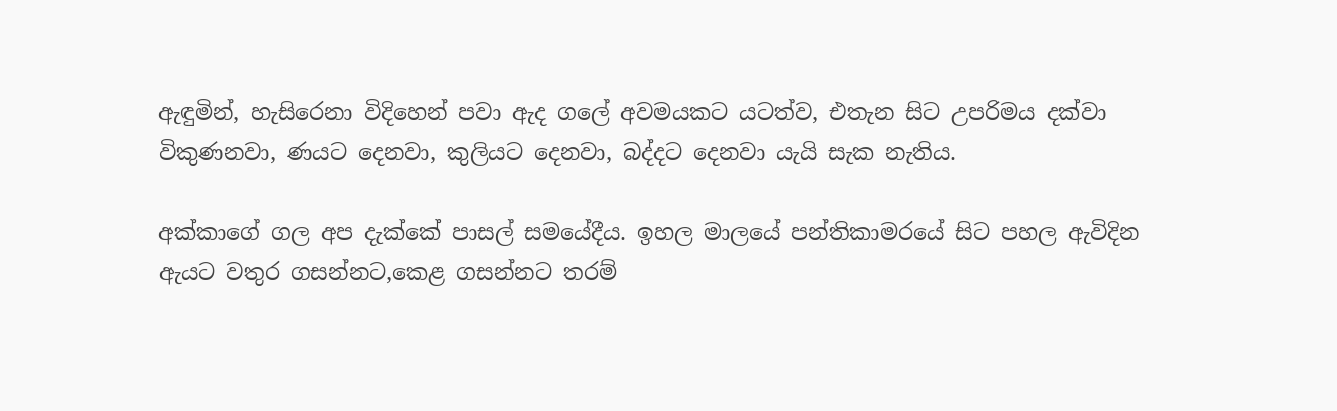ඇඳුමින්, හැසිරෙනා විදිහෙන් පවා ඇද ගලේ අවමයකට යටත්ව, එතැන සිට උපරිමය දක්වා විකුණනවා, ණයට දෙනවා, කුලියට දෙනවා, බද්දට දෙනවා යැයි සැක නැතිය.

අක්කාගේ ගල අප දැක්කේ පාසල් සමයේදීය. ඉහල මාලයේ පන්තිකාමරයේ සිට පහල ඇවිදින ඇයට වතුර ගසන්නට,කෙළ ගසන්නට තරම්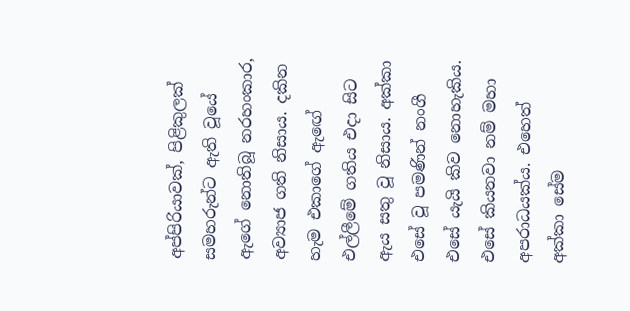අප්පිරියාවක්, පිළිකුලක් සමහරුන්ට ඇති වූයේ ඇගේ නොතිබූ නරහංකාර, අව්‍යාජ ගති නිසාය. දකින හැම එකාගේ ඇඟේ එල්ලීමේ ගතිය එදා සිට ඇය සතු වූ නිසාය. අක්කා එසේ වූ පමණින් නංගී එසේ යැයි කිව නොහැකිය. එසේ කියනවා නම් මහා අපරාධයක්ය. එහෙත් අක්කා සේම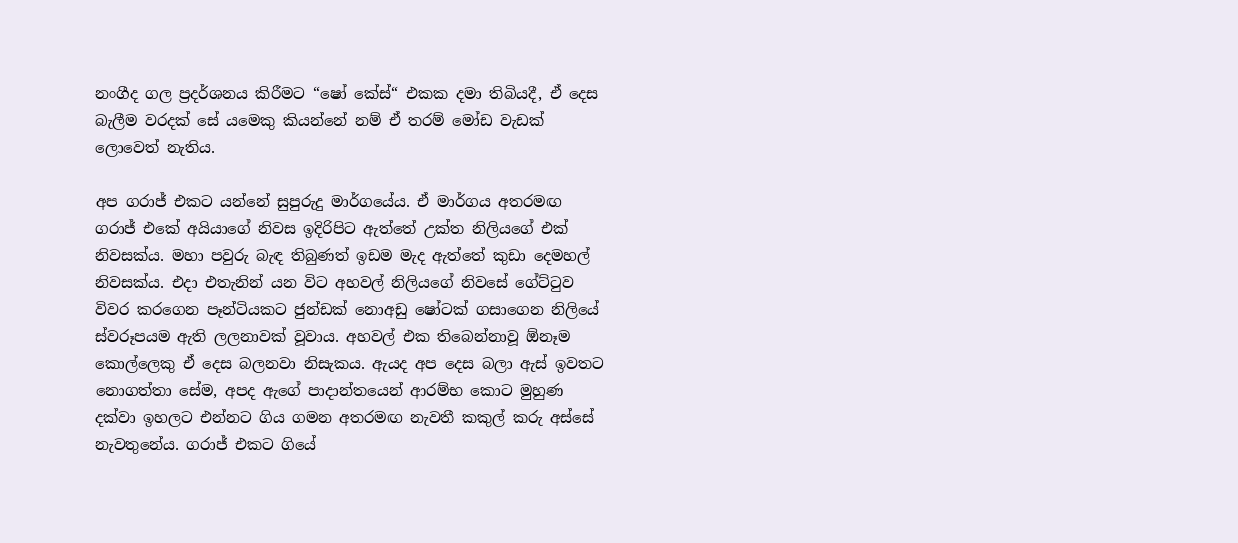නංගීද ගල ප්‍රදර්ශනය කිරීමට “ෂෝ කේස්“ එකක දමා තිබියදී, ඒ දෙස බැලීම වරදක් සේ යමෙකු කියන්නේ නම් ඒ තරම් මෝඩ වැඩක් ලොවෙත් නැතිය.

අප ගරාජ් එකට යන්නේ සුපුරුදු මාර්ගයේය. ඒ මාර්ගය අතරමඟ ගරාජ් එකේ අයියාගේ නිවස ඉදිරිපිට ඇත්තේ උක්ත නිලියගේ එක් නිවසක්ය. මහා පවුරු බැඳ තිබුණත් ඉඩම මැද ඇත්තේ කුඩා දෙමහල් නිවසක්ය. එදා එතැනින් යන විට අහවල් නිලියගේ නිවසේ ගේට්ටුව විවර කරගෙන පෑන්ටියකට ජුන්ඩක් නොඅඩු ෂෝටක් ගසාගෙන නිලියේ ස්වරූපයම ඇති ලලනාවක් වූවාය. අහවල් එක තිබෙන්නාවූ ඕනෑම කොල්ලෙකු ඒ දෙස බලනවා නිසැකය. ඇයද අප දෙස බලා ඇස් ඉවතට නොගත්තා සේම, අපද ඇගේ පාදාන්තයෙන් ආරම්භ කොට මුහුණ දක්වා ඉහලට එන්නට ගිය ගමන අතරමඟ නැවතී කකුල් කරු අස්සේ නැවතුනේය. ගරාජ් එකට ගියේ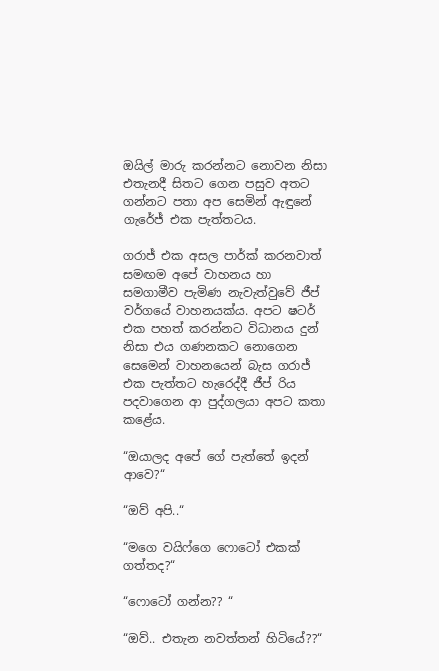ඔයිල් මාරු කරන්නට නොවන නිසා එතැනදී සිතට ගෙන පසුව අතට ගන්නට පතා අප සෙමින් ඇඳුනේ ගැරේජ් එක පැත්තටය.

ගරාජ් එක අසල පාර්ක් කරනවාත් සමඟම අපේ වාහනය හා සමගාමීව පැමිණ නැවැත්වුවේ ජීප් වර්ගයේ වාහනයක්ය. අපට ෂටර් එක පහත් කරන්නට විධානය දුන් නිසා එය ගණනකට නොගෙන සෙමෙන් වාහනයෙන් බැස ගරාජ් එක පැත්තට හැරෙද්දී ජීප් රිය පදවාගෙන ආ පුද්ගලයා අපට කතා කළේය.

“ඔයාලද අපේ ගේ පැත්තේ ඉදන් ආවෙ?“

“ඔව් අපි..“

“මගෙ වයිෆ්ගෙ ෆොටෝ එකක් ගත්තද?“

“ෆොටෝ ගන්න?? “

“ඔව්.. එතැන නවත්තන් හිටියේ??“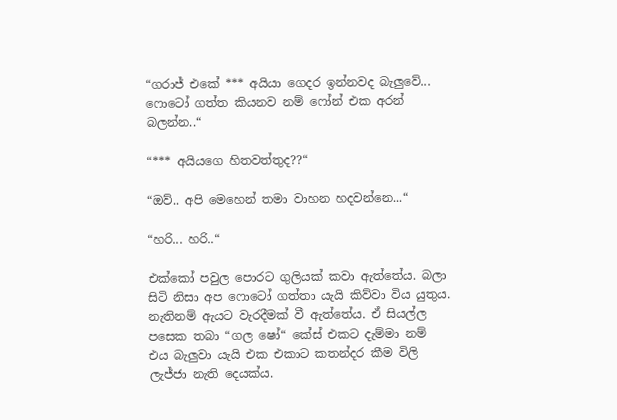“ගරාජ් එකේ *** අයියා ගෙදර ඉන්නවද බැලුවේ... ෆොටෝ ගත්ත කියනව නම් ෆෝන් එක අරන් බලන්න..“

“*** අයියගෙ හිතවත්තුද??“

“ඔව්.. අපි මෙහෙන් තමා වාහන හදවන්නෙ...“

“හරි... හරි..“

එක්කෝ පවුල පොරට ගුලියක් කවා ඇත්තේය. බලා සිටි නිසා අප ෆොටෝ ගත්තා යැයි කිව්වා විය යුතුය. නැතිනම් ඇයට වැරදීමක් වී ඇත්තේය. ඒ සියල්ල පසෙක තබා “ගල ෂෝ“ කේස් එකට දැම්මා නම් එය බැලුවා යැයි එක එකාට කතන්දර කීම විලි ලැජ්ජා නැති දෙයක්ය.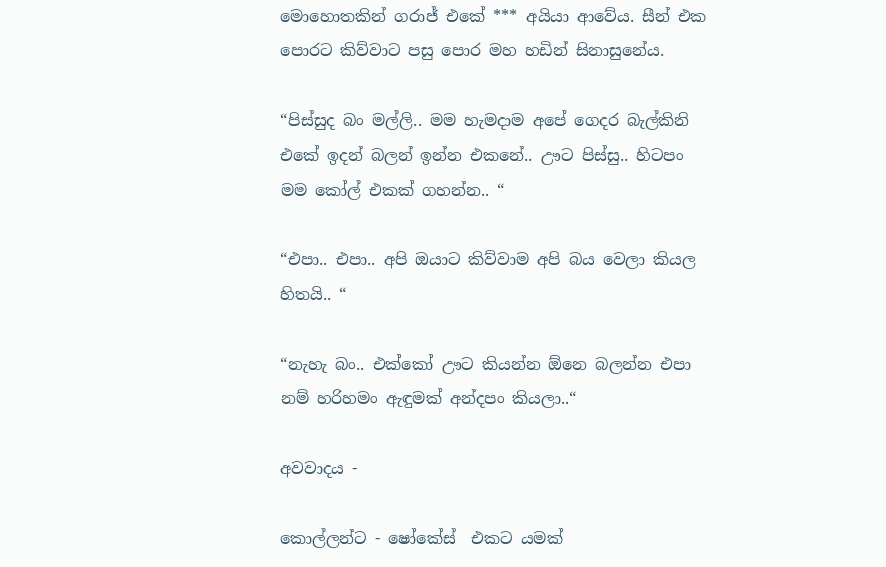මොහොතකින් ගරාජ් එකේ *** අයියා ආවේය. සීන් එක පොරට කිව්වාට පසු පොර මහ හඩින් සිනාසුනේය.

“පිස්සුද බං මල්ලි.. මම හැමදාම අපේ ගෙදර බැල්කිනි එකේ ඉදන් බලන් ඉන්න එකනේ.. ඌට පිස්සු.. හිටපං මම කෝල් එකක් ගහන්න.. “

“එපා.. එපා.. අපි ඔයාට කිව්වාම අපි බය වෙලා කියල හිතයි.. “

“නැහැ බං.. එක්කෝ ඌට කියන්න ඕනෙ බලන්න එපා නම් හරිහමං ඇඳුමක් අන්දපං කියලා..“

අවවාදය -

කොල්ලන්ට - ෂෝකේස්  එකට යමක්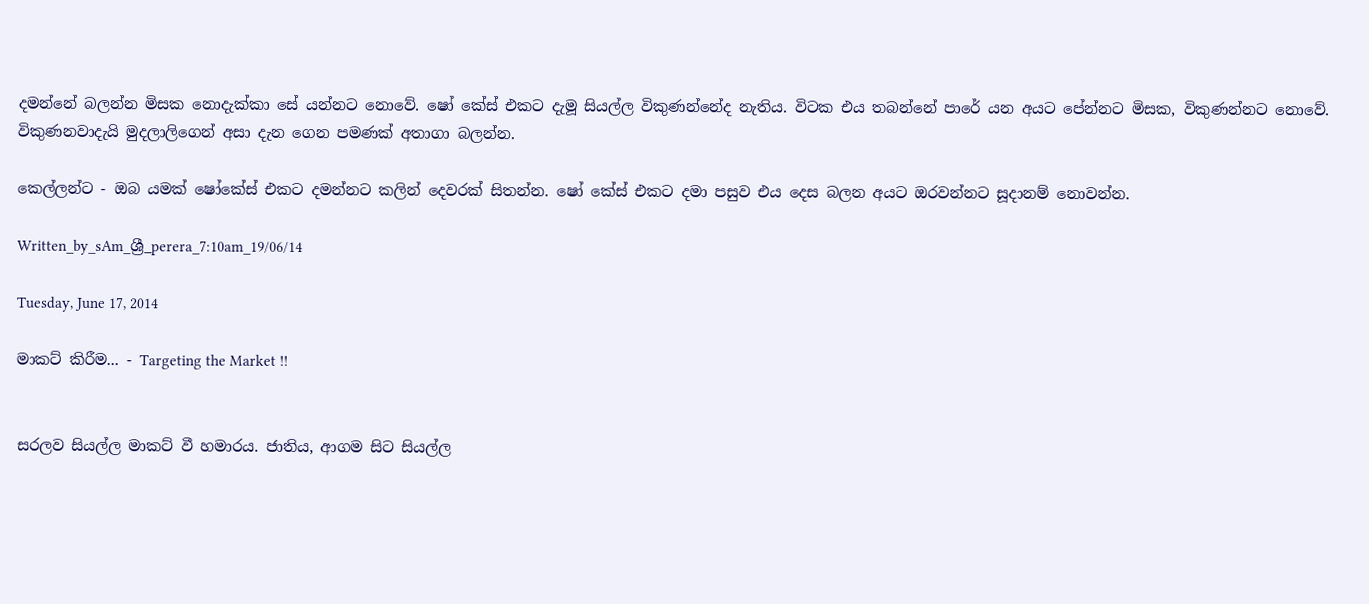දමන්නේ බලන්න මිසක නොදැක්කා සේ යන්නට නොවේ. ෂෝ කේස් එකට දැමූ සියල්ල විකුණන්නේද නැතිය. විටක එය තබන්නේ පාරේ යන අයට පේන්නට මිසක, විකුණන්නට නොවේ. විකුණනවාදැයි මුදලාලිගෙන් අසා දැන ගෙන පමණක් අතාගා බලන්න.

කෙල්ලන්ට - ඔබ යමක් ෂෝකේස් එකට දමන්නට කලින් දෙවරක් සිතන්න. ෂෝ කේස් එකට දමා පසුව එය දෙස බලන අයට ඔරවන්නට සූදානම් නොවන්න.

Written_by_sAm_ශ්‍රී_perera_7:10am_19/06/14

Tuesday, June 17, 2014

මාකට් කිරීම... - Targeting the Market !!


සරලව සියල්ල මාකට් වී හමාරය. ජාතිය, ආගම සිට සියල්ල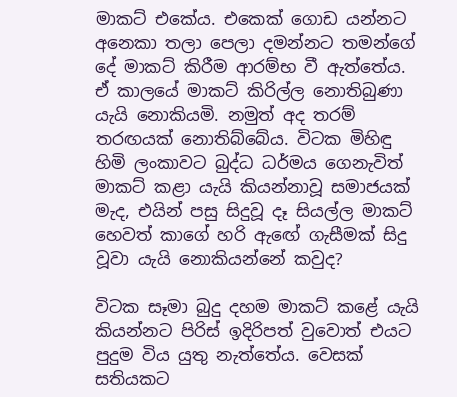මාකට් එකේය. එකෙක් ගොඩ යන්නට අනෙකා තලා පෙලා දමන්නට තමන්ගේ දේ මාකට් කිරීම ආරම්භ වී ඇත්තේය. ඒ කාලයේ මාකට් කිරිල්ල නොතිබුණා යැයි නොකියමි. නමුත් අද තරම් තරඟයක් නොතිබ්බේය. විටක මිහිඳු හිමි ලංකාවට බුද්ධ ධර්මය ගෙනැවිත් මාකට් කළා යැයි කියන්නාවූ සමාජයක් මැද, එයින් පසු සිදුවූ දෑ සියල්ල මාකට් හෙවත් කාගේ හරි ඇඟේ ගැසීමක් සිදු වූවා යැයි නොකියන්නේ කවුද?

විටක සෑමා බුදු දහම මාකට් කළේ යැයි කියන්නට පිරිස් ඉදිරිපත් වුවොත් එයට පුදුම විය යුතු නැත්තේය. වෙසක් සතියකට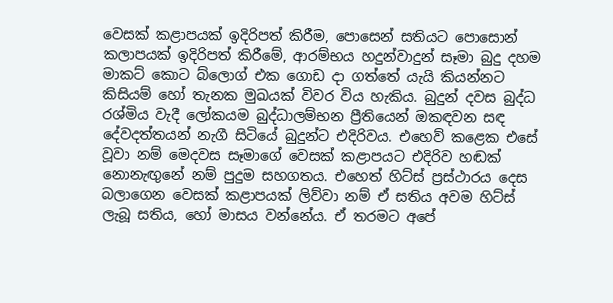වෙසක් කළාපයක් ඉදිරිපත් කිරීම, පොසෙන් සතියට පොසොන් කලාපයක් ඉදිරිපත් කිරීමේ, ආරම්භය හදුන්වාදුන් සෑමා බුදු දහම මාකට් කොට බ්ලොග් එක ගොඩ දා ගත්තේ යැයි කියන්නට කිසියම් හෝ තැනක මුඛයක් විවර විය හැකිය. බුදුන් දවස බුද්ධ රශ්මිය වැදී ලෝකයම බුද්ධාලම්භන ප්‍රීතියෙන් ඔකඳවන සඳ දේවදත්තයන් නැගී සිටියේ බුදුන්ට එදිරිවය. එහෙව් කළෙක එසේ වූවා නම් මෙදවස සෑමාගේ වෙසක් කළාපයට එදිරිව හඬක් නොනැඟුනේ නම් පුදුම සහගතය. එහෙත් හිට්ස් ප්‍රස්ථාරය දෙස බලාගෙන වෙසක් කළාපයක් ලිව්වා නම් ඒ සතිය අවම හිට්ස් ලැබූ සතිය, හෝ මාසය වන්නේය. ඒ තරමට අපේ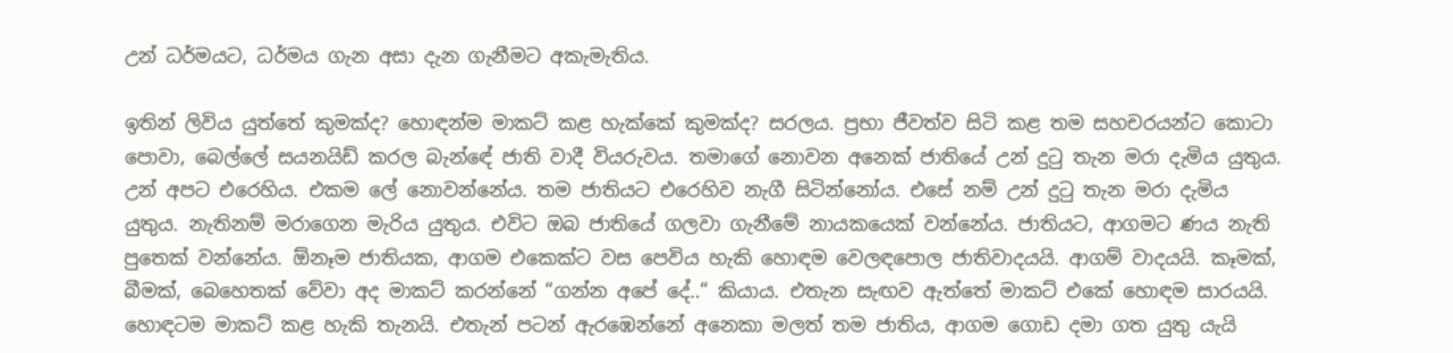උන් ධර්මයට, ධර්මය ගැන අසා දැන ගැනීමට අකැමැතිය.

ඉතින් ලිවිය යුත්තේ කුමක්ද? හොඳන්ම මාකට් කළ හැක්කේ කුමක්ද? සරලය. ප්‍රභා ජීවත්ව සිටි කළ තම සහචරයන්ට කොටා පොවා, බෙල්ලේ සයනයිඩ් කරල බැන්ඳේ ජාති වාදී වියරුවය. තමාගේ නොවන අනෙක් ජාතියේ උන් දුටු තැන මරා දැමිය යුතුය. උන් අපට එරෙහිය. එකම ලේ නොවන්නේය. තම ජාතියට එරෙහිව නැගී සිටින්නෝය. එසේ නම් උන් දුටු තැන මරා දැමිය යුතුය. නැතිනම් මරාගෙන මැරිය යුතුය. එවිට ඔබ ජාතියේ ගලවා ගැනීමේ නායකයෙක් වන්නේය. ජාතියට, ආගමට ණය නැති පුතෙක් වන්නේය. ඕනෑම ජාතියක, ආගම එකෙක්ට වස පෙවිය හැකි හොඳම වෙලඳපොල ජාතිවාදයයි. ආගම් වාදයයි. කෑමක්, බීමක්, බෙහෙතක් වේවා අද මාකට් කරන්නේ “ගන්න අපේ දේ..“ කියාය. එතැන සැඟව ඇත්තේ මාකට් එකේ හොඳම සාරයයි. හොඳටම මාකට් කළ හැකි තැනයි. එතැන් පටන් ඇරඹෙන්නේ අනෙකා මලත් තම ජාතිය, ආගම ගොඩ දමා ගත යුතු යැයි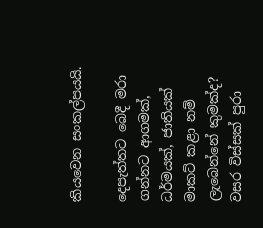කියවෙන සංකල්පයයි.

දෙපැත්තට බෙදී මරා ගන්නට ආගමක්, ධර්මයක්, ජාතියක් මාකට් කළා නම් ලැබෙන්නේ කුමක්ද? වසර විස්සක් පුරා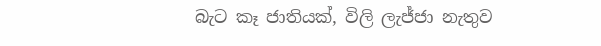බැට කෑ ජාතියක්, විලි ලැජ්ජා නැතුව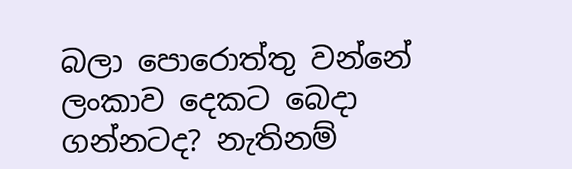බලා පොරොත්තු වන්නේ ලංකාව දෙකට බෙදා ගන්නටද? නැතිනම්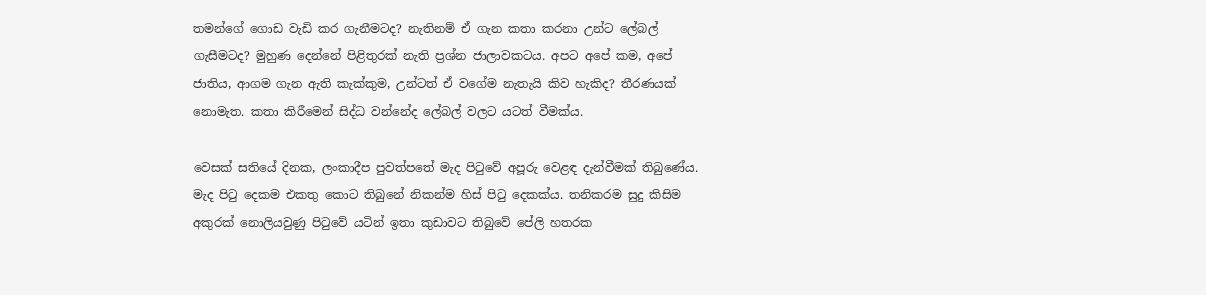තමන්ගේ ගොඩ වැඩි කර ගැනීමටද? නැතිනම් ඒ ගැන කතා කරනා උන්ට ලේබල් ගැසීමටද? මුහුණ දෙන්නේ පිළිතුරක් නැති ප්‍රශ්න ජාලාවකටය. අපට අපේ කම, අපේ ජාතිය, ආගම ගැන ඇති කැක්කුම, උන්ටත් ඒ වගේම නැතැයි කිව හැකිද? තීරණයක් නොමැත. කතා කිරීමෙන් සිද්ධ වන්නේද ලේබල් වලට යටත් වීමක්ය.

වෙසක් සතියේ දිනක, ලංකාදීප පුවත්පතේ මැද පිටුවේ අපූරු වෙළඳ දැන්වීමක් තිබුණේය. මැද පිටු දෙකම එකතු කොට තිබුනේ නිකන්ම හිස් පිටු දෙකක්ය. තනිකරම සුදු කිසිම අකුරක් නොලියවුණු පිටුවේ යටින් ඉතා කුඩාවට තිබුවේ පේලි හතරක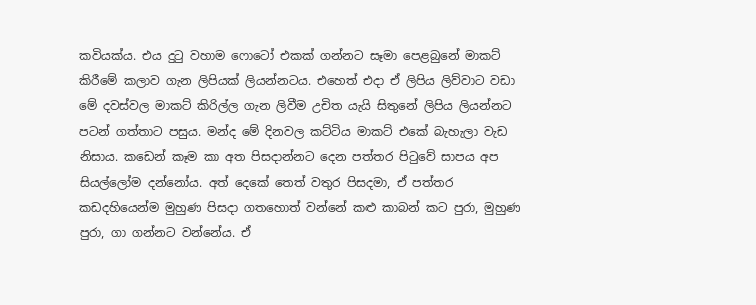කවියක්ය. එය දුටු වහාම ෆොටෝ එකක් ගන්නට සෑමා පෙළබුනේ මාකට් කිරීමේ කලාව ගැන ලිපියක් ලියන්නටය. එහෙත් එදා ඒ ලිපිය ලිව්වාට වඩා මේ දවස්වල මාකට් කිරිල්ල ගැන ලිවීම උචිත යැයි සිතුනේ ලිපිය ලියන්නට පටන් ගත්තාට පසුය. මන්ද මේ දිනවල කට්ටිය මාකට් එකේ බැහැලා වැඩ නිසාය. කඩෙන් කෑම කා අත පිසදාන්නට දෙන පත්තර පිටුවේ සාපය අප සියල්ලෝම දන්නෝය. අත් දෙකේ තෙත් වතුර පිසදමා, ඒ පත්තර කඩදහියෙන්ම මුහුණ පිසදා ගතහොත් වන්නේ කළු කාබන් කට පුරා, මුහුණ පුරා, ගා ගන්නට වන්නේය. ඒ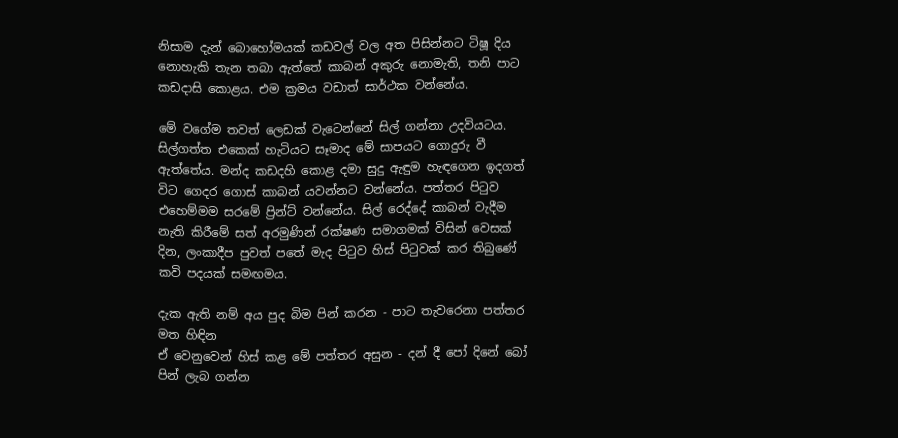නිසාම දැන් බොහෝමයක් කඩවල් වල අත පිසින්නට ටිෂූ දිය නොහැකි තැන තබා ඇත්තේ කාබන් අකුරු නොමැති, තනි පාට කඩදාසි කොළය. එම ක්‍රමය වඩාත් සාර්ථක වන්නේය.

මේ වගේම තවත් ලෙඩක් වැටෙන්නේ සිල් ගන්නා උදවියටය. සිල්ගත්ත එකෙක් හැටියට සෑමාද මේ සාපයට ගොදුරු වී ඇත්තේය. මන්ද කඩදහි කොළ දමා සුදු ඇඳුම හැඳගෙන ඉදගත් විට ගෙදර ගොස් කාබන් යවන්නට වන්නේය. පත්තර පිටුව එහෙම්මම සරමේ ප්‍රින්ට් වන්නේය. සිල් රෙද්දේ කාබන් වැදීම නැති කිරීමේ සත් අරමුණින් රක්ෂණ සමාගමක් විසින් වෙසක් දින, ලංකාදීප පුවත් පතේ මැද පිටුව හිස් පිටුවක් කර තිබුණේ කවි පදයක් සමඟමය.

දැක ඇති නම් අය පුද බිම පින් කරන - පාට තැවරෙනා පත්තර මත හිඳින
ඒ වෙනුවෙන් හිස් කළ මේ පත්තර අසුන - දන් දී පෝ දිනේ බෝ පින් ලැබ ගන්න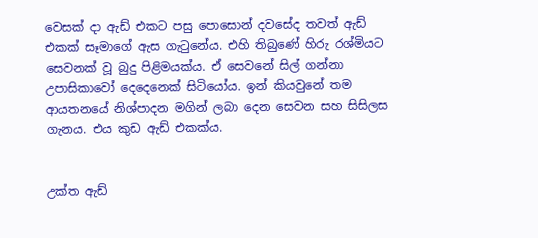වෙසක් දා ඇඩ් එකට පසු පොසොන් දවසේද තවත් ඇඩ් එකක් සෑමාගේ ඇස ගැටුනේය. එහි තිබුණේ හිරු රශ්මියට සෙවනක් වූ බුදු පිළිමයක්ය. ඒ සෙවනේ සිල් ගන්නා උපාසිකාවෝ දෙදෙනෙක් සිටියෝය. ඉන් කියවුනේ තම ආයතනයේ නිශ්පාදන මගින් ලබා දෙන සෙවන සහ සිසිලස ගැනය. එය කුඩ ඇඩ් එකක්ය.


උක්ත ඇඩ්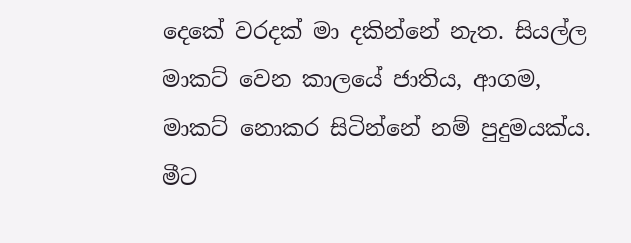දෙකේ වරදක් මා දකින්නේ නැත. සියල්ල මාකට් වෙන කාලයේ ජාතිය, ආගම, මාකට් නොකර සිටින්නේ නම් පුදුමයක්ය. මීට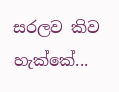සරලව කිව හැක්කේ...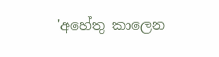'අහේතු කාලෙන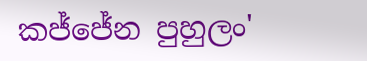කජ්ජේන පුහුලං'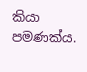කියා පමණක්ය.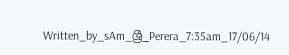Written_by_sAm_ශ්‍රී_Perera_7:35am_17/06/14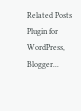Related Posts Plugin for WordPress, Blogger...